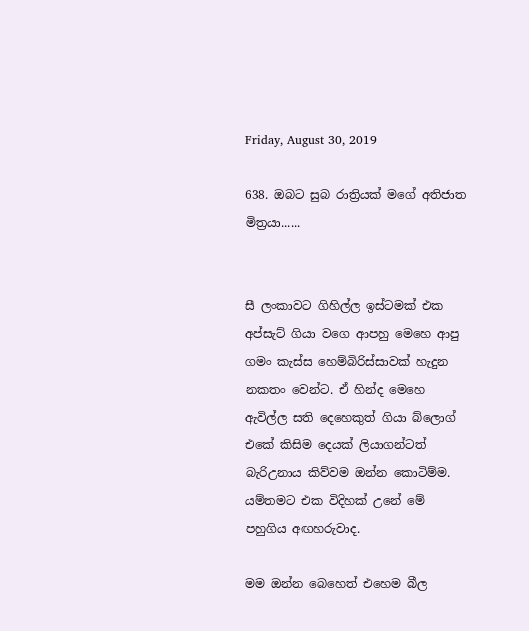Friday, August 30, 2019

638. ඔබට සුබ රාත්‍රියක් මගේ අතිජාත මිත්‍රයා......


සී ලංකාවට ගිහිල්ල ඉස්ටමක් එක අප්සැට් ගියා වගෙ ආපහු මෙහෙ ආපු ගමං කැස්ස හෙම්බිරිස්සාවක් හැදුන නකතං වෙන්ට. ඒ හින්ද මෙහෙ ඇවිල්ල සති දෙහෙකුත් ගියා බ්ලොග් එකේ කිසිම දෙයක් ලියාගන්ටත් බැරිඋනාය කිව්වම ඔන්න කොටිම්ම. යම්තමට එක විදිහක් උනේ මේ පහුගිය අඟහරුවාද.

මම ඔන්න බෙහෙත් එහෙම බීල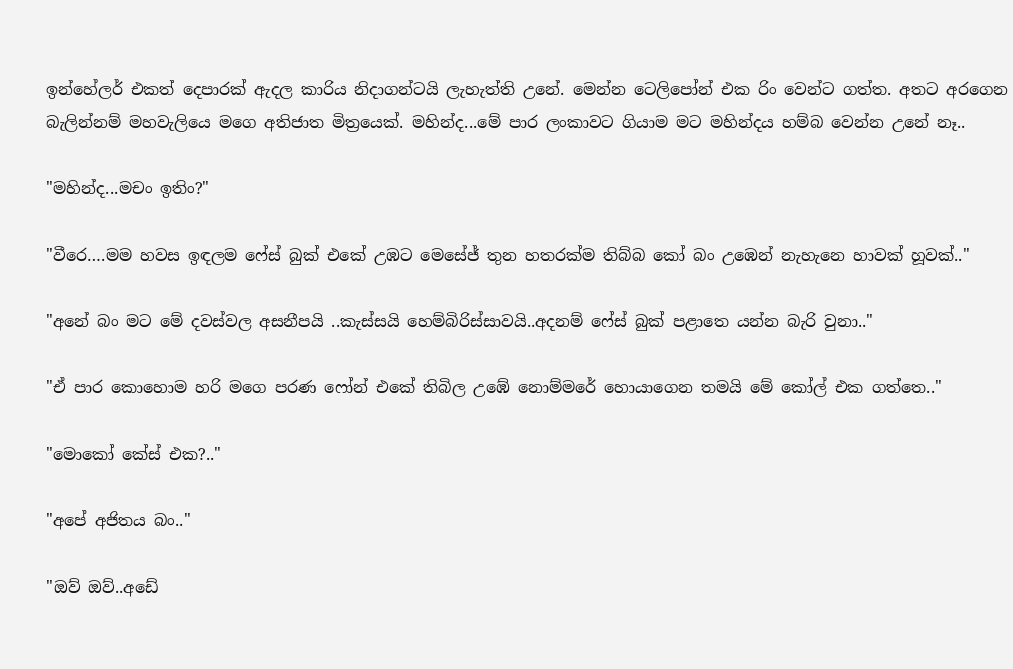ඉන්හේලර් එකත් දෙපාරක් ඇදල කාරිය නිදාගන්ටයි ලැහැත්ති උනේ. මෙන්න ටෙලිපෝන් එක රිං වෙන්ට ගත්ත. අතට අරගෙන බැලින්නම් මහවැලියෙ මගෙ අතිජාත මිත්‍රයෙක්. මහින්ද...මේ පාර ලංකාවට ගියාම මට මහින්දය හම්බ වෙන්න උනේ නෑ..

"මහින්ද...මචං ඉතිං?"

"වීරෙ….මම හවස ඉඳලම ෆේස් බුක් එකේ උඹට මෙසේජ් තුන හතරක්ම තිබ්බ කෝ බං උඹෙන් නැහැනෙ හාවක් හූවක්.."

"අනේ බං මට මේ දවස්වල අසනීපයි ..කැස්සයි හෙම්බිරිස්සාවයි..අදනම් ෆේස් බුක් පළාතෙ යන්න බැරි වුනා.."

"ඒ පාර කොහොම හරි මගෙ පරණ ෆෝන් එකේ තිබිල උඹේ නොම්මරේ හොයාගෙන තමයි මේ කෝල් එක ගත්තෙ.."

"මොකෝ කේස් එක?.."

"අපේ අජිතය බං.."

"ඔව් ඔව්..අඩේ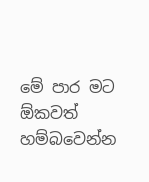මේ පාර මට ඕකවත් හම්බවෙන්න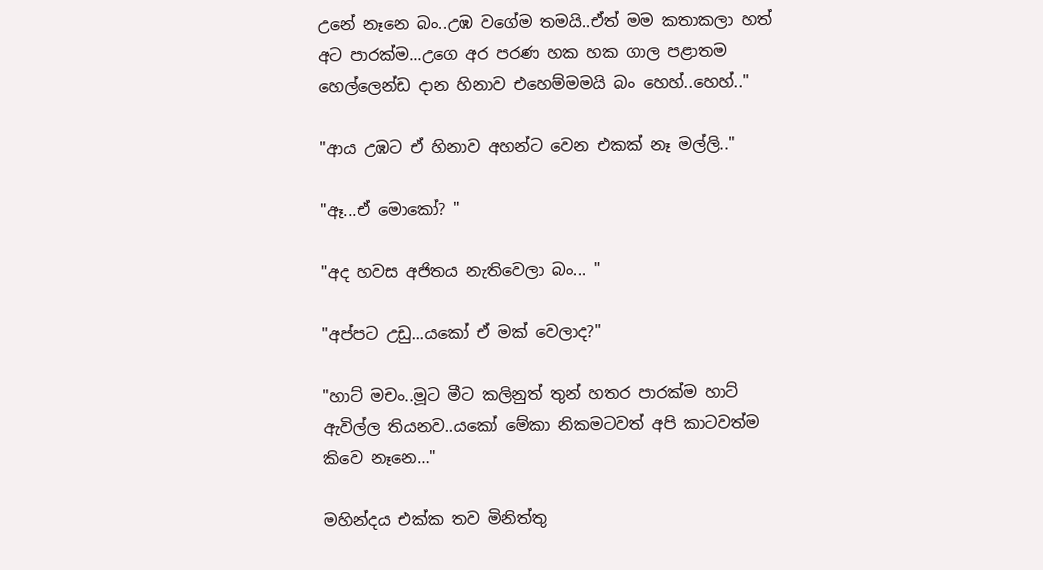උනේ නෑනෙ බං..උඹ වගේම තමයි..ඒත් මම කතාකලා හත් අට පාරක්ම...උගෙ අර පරණ හක හක ගාල පළාතම හෙල්ලෙන්ඩ දාන හිනාව එහෙම්මමයි බං හෙහ්..හෙහ්.."

"ආය උඹට ඒ හිනාව අහන්ට වෙන එකක් නෑ මල්ලි.."

"ඈ...ඒ මොකෝ? "

"අද හවස අජිතය නැතිවෙලා බං... "

"අප්පට උඩු...යකෝ ඒ මක් වෙලාද?"

"හාට් මචං..මූට මීට කලිනුත් තුන් හතර පාරක්ම හාට් ඇවිල්ල තියනව..යකෝ මේකා නිකමටවත් අපි කාටවත්ම කිවෙ නෑනෙ…"

මහින්දය එක්ක තව මිනිත්තු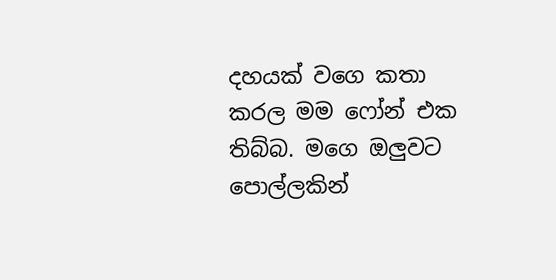දහයක් වගෙ කතා කරල මම ෆෝන් එක තිබ්බ. මගෙ ඔලුවට පොල්ලකින්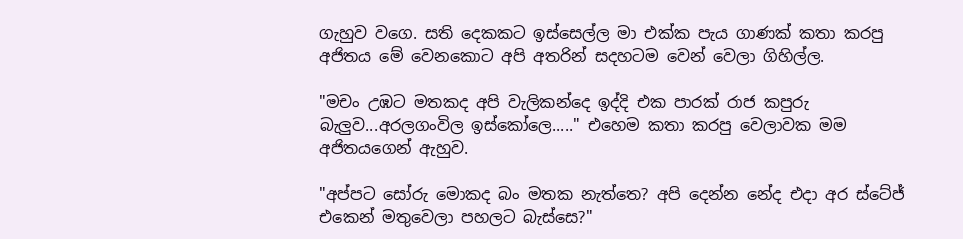ගැහුව වගෙ. සති දෙකකට ඉස්සෙල්ල මා එක්ක පැය ගාණක් කතා කරපු අජිතය මේ වෙනකොට අපි අතරින් සදහටම වෙන් වෙලා ගිහිල්ල.

"මචං උඹට මතකද අපි වැලිකන්දෙ ඉද්දි එක පාරක් රාජ කපුරු බැලුව...අරලගංවිල ඉස්කෝලෙ....." එහෙම කතා කරපු වෙලාවක මම අජිතයගෙන් ඇහුව.

"අප්පට සෝරු මොකද බං මතක නැත්තෙ? අපි දෙන්න නේද එදා අර ස්ටේජ් එකෙන් මතුවෙලා පහලට බැස්සෙ?"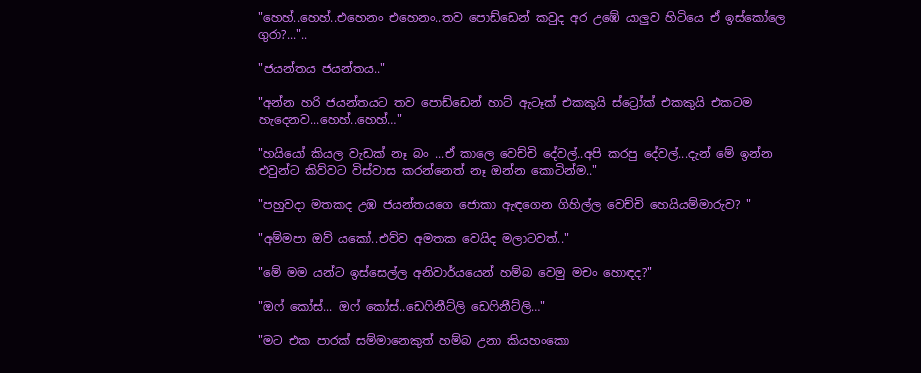"හෙහ්..හෙහ්..එහෙනං එහෙනං..තව පොඩ්ඩෙන් කවුද අර උඹේ යාලුව හිටියෙ ඒ ඉස්කෝලෙ ගුරා?..."..

"ජයන්තය ජයන්තය.."

"අන්න හරි ජයන්තයට තව පොඩ්ඩෙන් හාට් ඇටෑක් එකකුයි ස්ට්‍රෝක් එකකුයි එකටම හැදෙනව...හෙහ්..හෙහ්…"

"හයියෝ කියල වැඩක් නෑ බං ...ඒ කාලෙ වෙච්චි දේවල්..අපි කරපු දේවල්...දැන් මේ ඉන්න එවුන්ට කිව්වට විස්වාස කරන්නෙත් නෑ ඔන්න කොටින්ම.."

"පහුවදා මතකද උඹ ජයන්තයගෙ ජොකා ඇඳගෙන ගිහිල්ල වෙච්චි හෙයියම්මාරුව? "

"අම්මපා ඔව් යකෝ..එව්ව අමතක වෙයිද මලාටවත්.."

"මේ මම යන්ට ඉස්සෙල්ල අනිවාර්යයෙන් හම්බ වෙමු මචං හොඳද?"

"ඔෆ් කෝස්... ඔෆ් කෝස්..ඩෙෆිනීට්ලි ඩෙෆිනීට්ලි…"

"මට එක පාරක් සම්මානෙකුත් හම්බ උනා කියහංකො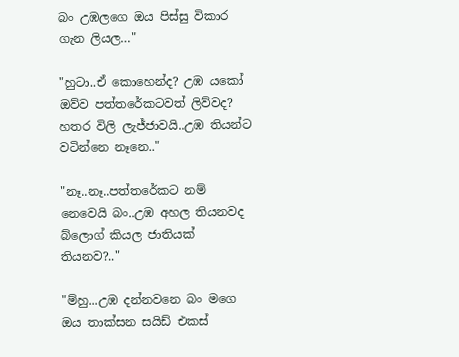බං උඹලගෙ ඔය පිස්සු විකාර ගැන ලියල…"

"හුටා..ඒ කොහෙන්ද? උඹ යකෝ ඔව්ව පත්තරේකටවත් ලිව්වද? හතර විලි ලැජ්ජාවයි..උඹ තියන්ට වටින්නෙ නෑනෙ.."

"නෑ..නෑ..පත්තරේකට නම් නෙවෙයි බං..උඹ අහල තියනවද බ්ලොග් කියල ජාතියක් තියනව?.."

"ම්හු...උඹ දන්නවනෙ බං මගෙ ඔය තාක්සන සයිඩ් එකස්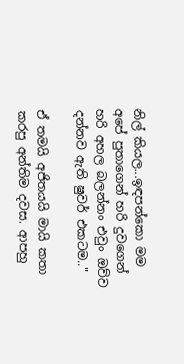නිල් කියල...ඉඳපන්කො මම අපේ පුතාගෙන් හරි දුවගෙන් හරි අහල බලන්නං එවුං ඔව්ව දන්නව ඇති ෂුවර් එකටම.."

ඒ තමයි අජිතයයි මායි කතා කරපු අන්තිම දවස. ආපහු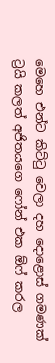මෙහෙ එන්ට කිට්ටු වෙලා දහ දොළොස් ගමණක් ට්‍රයි කලත් අජිතයගෙ ෆෝන් එක ඕෆ් කරල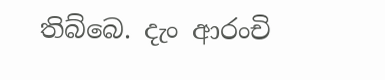තිබ්බෙ. දැං ආරංචි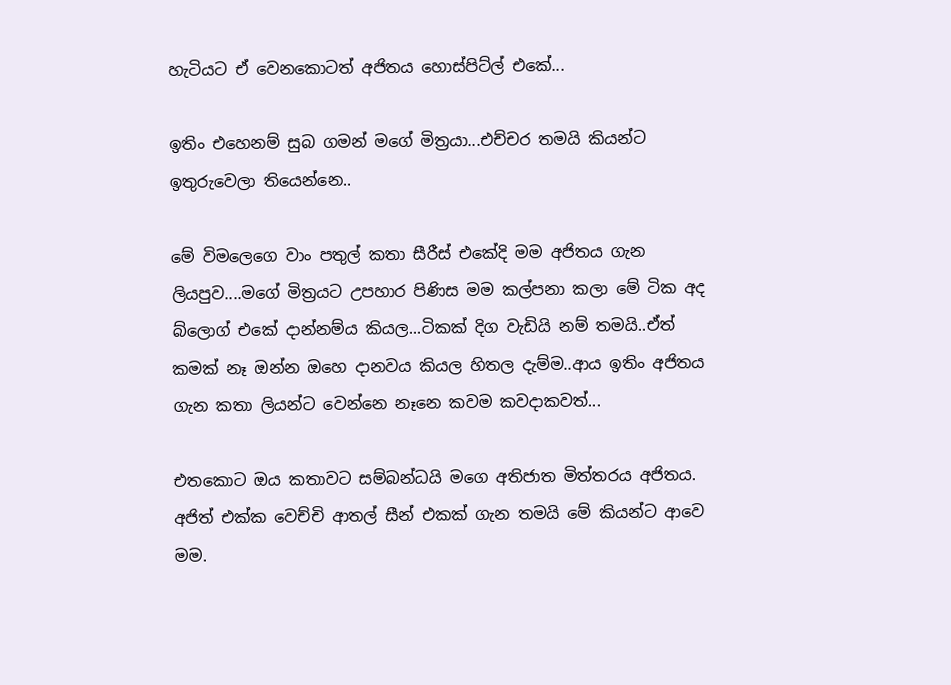හැටියට ඒ වෙනකොටත් අජිතය හොස්පිට්ල් එකේ...

ඉතිං එහෙනම් සුබ ගමන් මගේ මිත්‍රයා...එච්චර තමයි කියන්ට ඉතුරුවෙලා තියෙන්නෙ..

මේ විමලෙගෙ වාං පතුල් කතා සීරීස් එකේදි මම අජිතය ගැන ලියපුව....මගේ මිත්‍රයට උපහාර පිණිස මම කල්පනා කලා මේ ටික අද බ්ලොග් එකේ දාන්නම්ය කියල...ටිකක් දිග වැඩියි නම් තමයි..ඒත් කමක් නෑ ඔන්න ඔහෙ දානවය කියල හිතල දැම්ම..ආය ඉතිං අජිතය ගැන කතා ලියන්ට වෙන්නෙ නෑනෙ කවම කවදාකවත්...

එතකොට ඔය කතාවට සම්බන්ධයි මගෙ අතිජාත මිත්තරය අජිතය. අජිත් එක්ක වෙච්චි ආතල් සීන් එකක් ගැන තමයි මේ කියන්ට ආවෙ මම.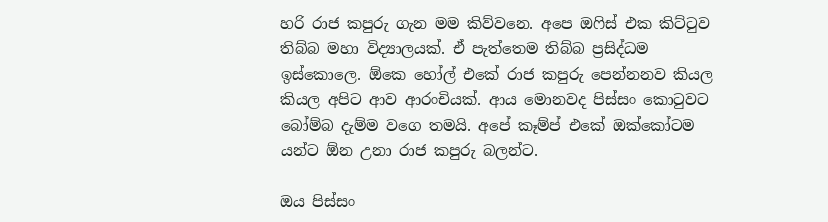හරි රාජ කපුරු ගැන මම කිව්වනෙ. අපෙ ඔෆිස් එක කිට්ටුව තිබ්බ මහා විද්‍යාලයක්. ඒ පැත්තෙම තිබ්බ ප්‍රසිද්ධම ඉස්කොලෙ. ඕකෙ හෝල් එකේ රාජ කපුරු පෙන්නනව කියල කියල අපිට ආව ආරංචියක්. ආය මොනවද පිස්සං කොටුවට බෝම්බ දැම්ම වගෙ තමයි. අපේ කෑම්ප් එකේ ඔක්කෝටම යන්ට ඕන උනා රාජ කපුරු බලන්ට.

ඔය පිස්සං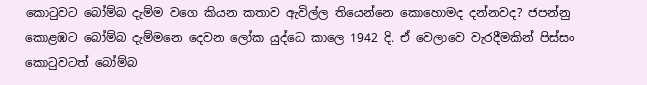කොටුවට බෝම්බ දැම්ම වගෙ කියන කතාව ඇවිල්ල තියෙන්නෙ කොහොමද දන්නවද? ජපන්නු කොළඹට බෝම්බ දැම්මනෙ දෙවන ලෝක යුද්ධෙ කාලෙ 1942 දි. ඒ වෙලාවෙ වැරදීමකින් පිස්සං කොටුවටත් බෝම්බ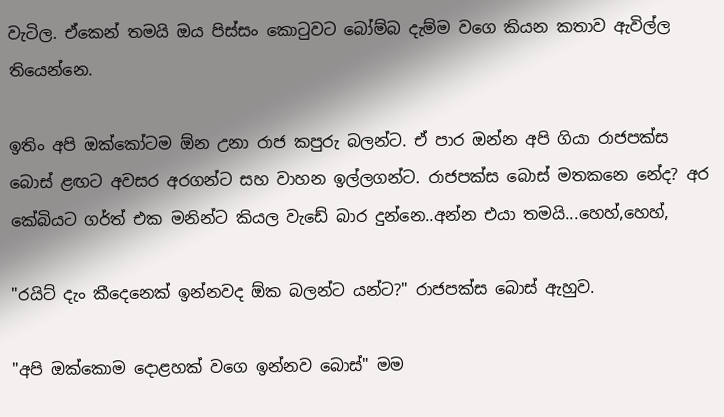වැටිල. ඒකෙන් තමයි ඔය පිස්සං කොටුවට බෝම්බ දැම්ම වගෙ කියන කතාව ඇවිල්ල තියෙන්නෙ.

ඉතිං අපි ඔක්කෝටම ඕන උනා රාජ කපුරු බලන්ට. ඒ පාර ඔන්න අපි ගියා රාජපක්ස බොස් ළඟට අවසර අරගන්ට සහ වාහන ඉල්ලගන්ට. රාජපක්ස බොස් මතකනෙ නේද? අර කේබියට ගර්ත් එක මනින්ට කියල වැඩේ බාර දුන්නෙ..අන්න එයා තමයි...හෙහ්,හෙහ්,

"රයිට් දැං කීදෙනෙක් ඉන්නවද ඕක බලන්ට යන්ට?" රාජපක්ස බොස් ඇහුව.

"අපි ඔක්කොම දොළහක් වගෙ ඉන්නව බොස්" මම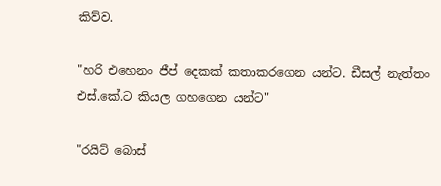කිව්ව.

"හරි එහෙනං ජීප් දෙකක් කතාකරගෙන යන්ට. ඩීසල් නැත්තං එස්.කේ.ට කියල ගහගෙන යන්ට"

"රයිට් බොස්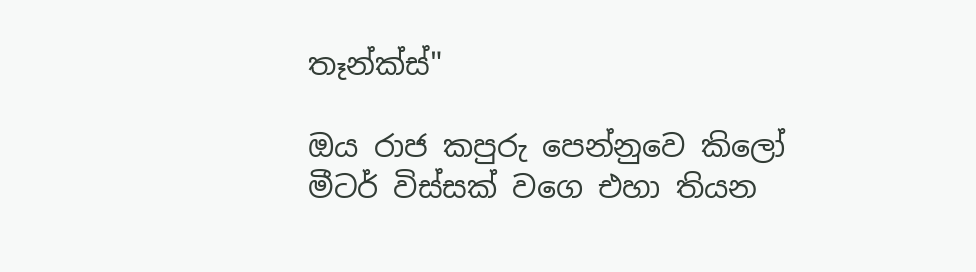තෑන්ක්ස්"

ඔය රාජ කපුරු පෙන්නුවෙ කිලෝ මීටර් විස්සක් වගෙ එහා තියන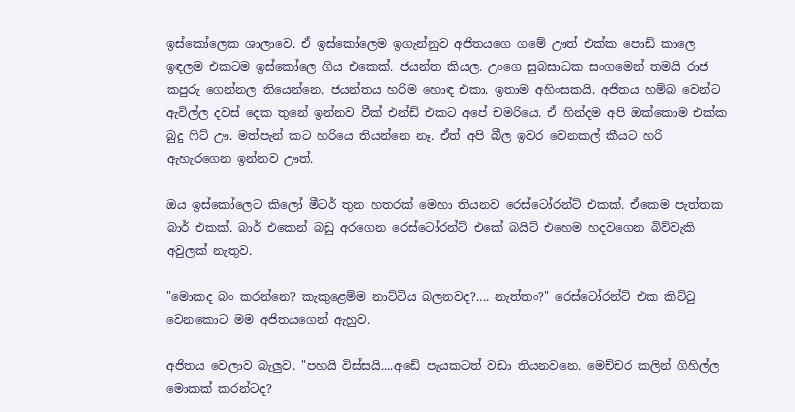ඉස්කෝලෙක ශාලාවෙ. ඒ ඉස්කෝලෙම ඉගැන්නුව අජිතයගෙ ගමේ ඌත් එක්ක පොඩි කාලෙ ඉඳලම එකටම ඉස්කෝලෙ ගිය එකෙක්. ජයන්ත කියල. උංගෙ සුබසාධක සංගමෙන් තමයි රාජ කපුරු ගෙන්නල තියෙන්නෙ. ජයන්තය හරිම හොඳ එකා. ඉතාම අහිංසකයි. අජිතය හම්බ වෙන්ට ඇවිල්ල දවස් දෙක තුනේ ඉන්නව වීක් එන්ඩ් එකට අපේ චමරියෙ. ඒ හින්දම අපි ඔක්කොම එක්ක බුදු ෆිට් ඌ. මත්පැන් කට හරියෙ තියන්නෙ නෑ. ඒත් අපි බීල ඉවර වෙනකල් කීයට හරි ඇහැරගෙන ඉන්නව ඌත්.

ඔය ඉස්කෝලෙට කිලෝ මීටර් තුන හතරක් මෙහා තියනව රෙස්ටෝරන්ට් එකක්. ඒකෙම පැත්තක බාර් එකක්. බාර් එකෙන් බඩු අරගෙන රෙස්ටෝරන්ට් එකේ බයිට් එහෙම හදවගෙන බිව්වැකි අවුලක් නැතුව.

"මොකද බං කරන්නෙ? කැකුළෙම්ම නාට්ටිය බලනවද?.... නැත්තං?" රෙස්ටෝරන්ට් එක කිට්ටු වෙනකොට මම අජිතයගෙන් ඇහුව.

අජිතය වෙලාව බැලුව. "පහයි විස්සයි....අඩේ පැයකටත් වඩා තියනවනෙ. මෙච්චර කලින් ගිහිල්ල මොකක් කරන්ටද?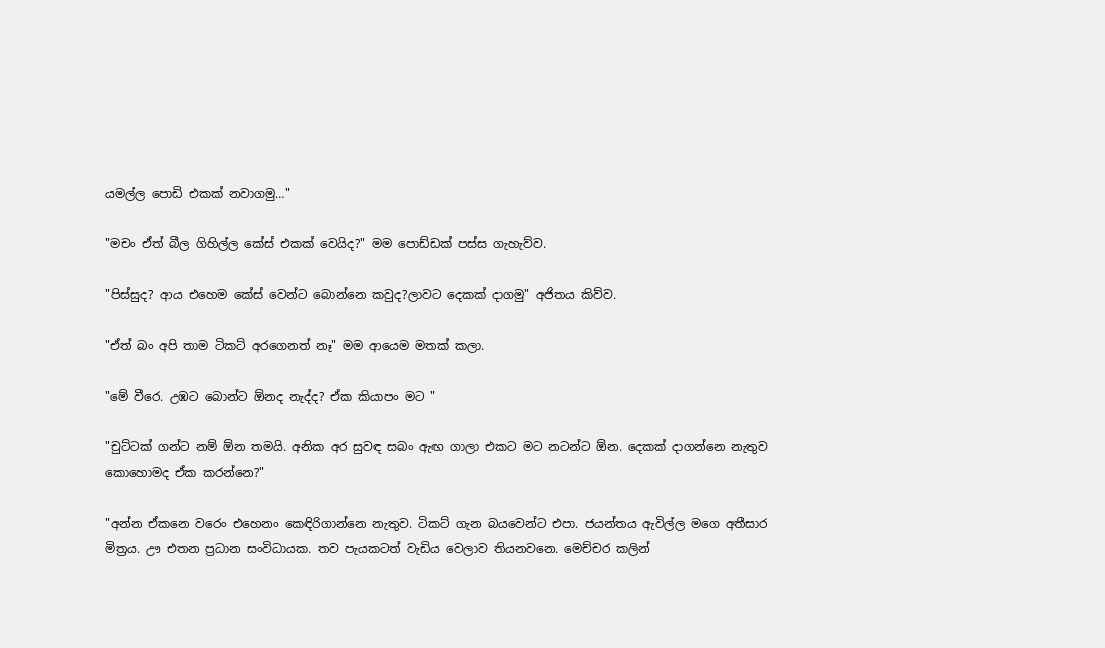යමල්ල පොඩි එකක් නවාගමු…"

"මචං ඒත් බීල ගිහිල්ල කේස් එකක් වෙයිද?" මම පොඩ්ඩක් පස්ස ගැහැව්ව.

"පිස්සුද? ආය එහෙම කේස් වෙන්ට බොන්නෙ කවුද?ලාවට දෙකක් දාගමු" අජිතය කිව්ව.

"ඒත් බං අපි තාම ටිකට් අරගෙනත් නෑ" මම ආයෙම මතක් කලා.

"මේ වීරෙ. උඹට බොන්ට ඕනද නැද්ද? ඒක කියාපං මට "

"චුට්ටක් ගන්ට නම් ඕන තමයි. අනික අර සුවඳ සබං ඇඟ ගාලා එකට මට නටන්ට ඕන. දෙකක් දාගන්නෙ නැතුව කොහොමද ඒක කරන්නෙ?"

"අන්න ඒකනෙ වරෙං එහෙනං කෙඳිරිගාන්නෙ නැතුව. ටිකට් ගැන බයවෙන්ට එපා. ජයන්තය ඇවිල්ල මගෙ අතීසාර මිත්‍රය. ඌ එතන ප්‍රධාන සංවිධායක. තව පැයකටත් වැඩිය වෙලාව තියනවනෙ. මෙච්චර කලින්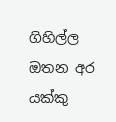ගිහිල්ල ඔතන අර යක්කු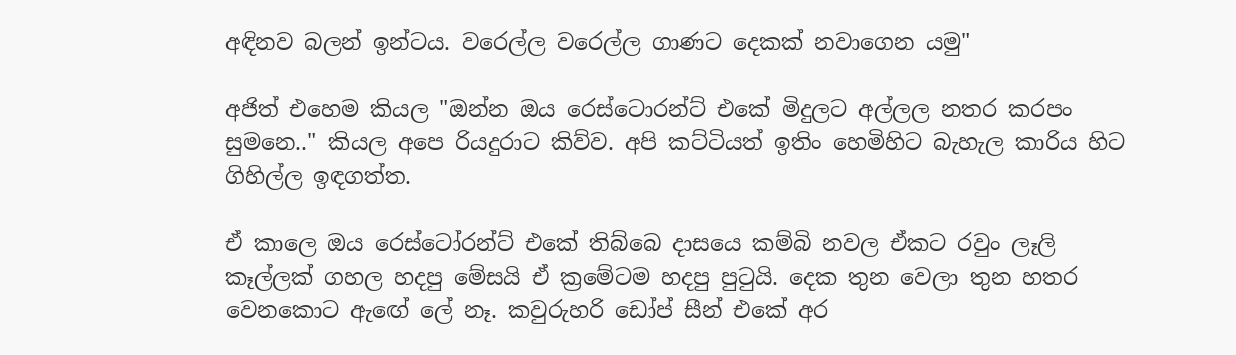අඳිනව බලන් ඉන්ටය. වරෙල්ල වරෙල්ල ගාණට දෙකක් නවාගෙන යමු"

අජිත් එහෙම කියල "ඔන්න ඔය රෙස්ටොරන්ට් එකේ මිදුලට අල්ලල නතර කරපං සුමනෙ.." කියල අපෙ රියදුරාට කිව්ව. අපි කට්ටියත් ඉතිං හෙමිහිට බැහැල කාරිය හිට ගිහිල්ල ඉඳගත්ත.

ඒ කාලෙ ඔය රෙස්ටෝරන්ට් එකේ තිබ්බෙ දාසයෙ කම්බි නවල ඒකට රවුං ලෑලි කෑල්ලක් ගහල හදපු මේසයි ඒ ක්‍රමේටම හදපු පුටුයි. දෙක තුන වෙලා තුන හතර වෙනකොට ඇඟේ ලේ නෑ. කවුරුහරි ඩෝප් සීන් එකේ අර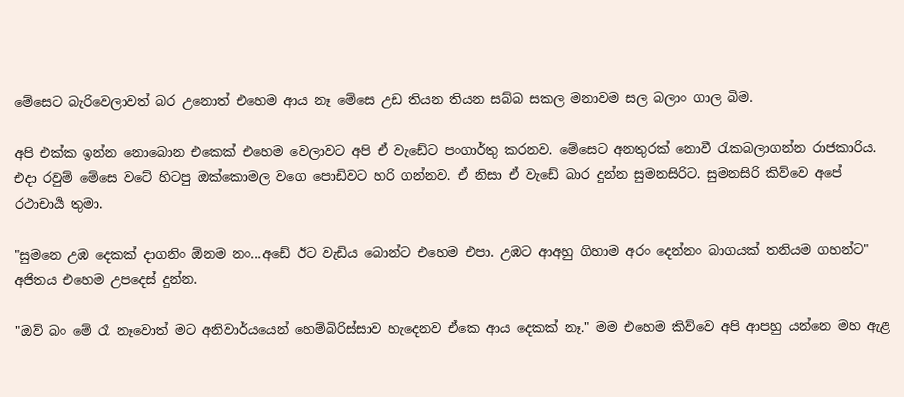මේසෙට බැරිවෙලාවත් බර උනොත් එහෙම ආය නෑ මේසෙ උඩ තියන තියන සබ්බ සකල මනාවම සල බලාං ගාල බිම.

අපි එක්ක ඉන්න නොබොන එකෙක් එහෙම වෙලාවට අපි ඒ වැඩේට පංගාර්තු කරනව. මේසෙට අනතුරක් නොවී රැකබලාගන්න රාජකාරිය. එදා රවුම් මේසෙ වටේ හිටපු ඔක්කොමල වගෙ පොඩිවට හරි ගන්නව. ඒ නිසා ඒ වැඩේ බාර දුන්න සුමනසිරිට. සුමනසිරි කිව්වෙ අපේ රථාචාර්‍ය තුමා.

"සුමනෙ උඹ දෙකක් දාගනිං ඕනම නං...අඩේ ඊට වැඩිය බොන්ට එහෙම එපා. උඹට ආඅහු ගිහාම අරං දෙන්නං බාගයක් තනියම ගහන්ට" අජිතය එහෙම උපදෙස් දුන්න.

"ඔව් බං මේ රෑ නෑවොත් මට අනිවාර්යයෙන් හෙම්බිරිස්සාව හැදෙනව ඒකෙ ආය දෙකක් නෑ." මම එහෙම කිව්වෙ අපි ආපහු යන්නෙ මහ ඇළ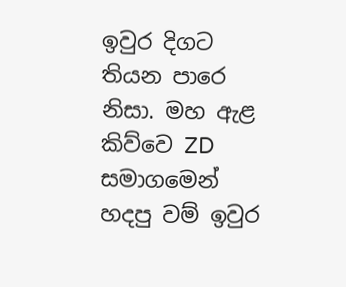ඉවුර දිගට තියන පාරෙ නිසා. මහ ඇළ කිව්වෙ ZD සමාගමෙන් හදපු වම් ඉවුර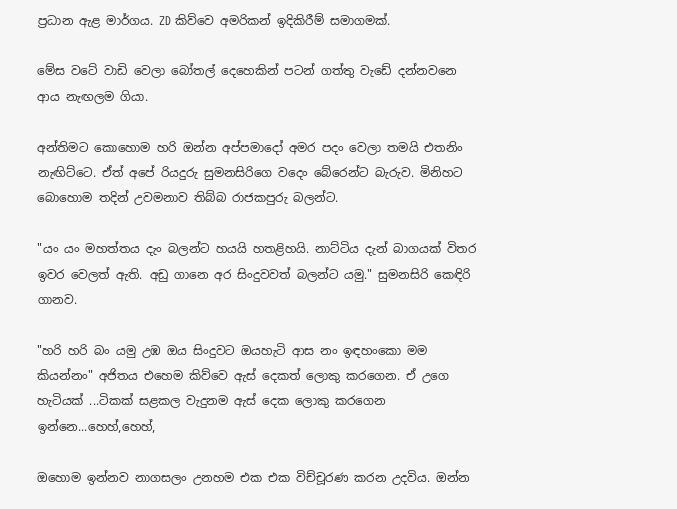ප්‍රධාන ඇළ මාර්ගය. ZD කිව්වෙ අමරිකන් ඉදිකිරීම් සමාගමක්.

මේස වටේ වාඩි වෙලා බෝතල් දෙහෙකින් පටන් ගත්තු වැඩේ දන්නවනෙ ආය නැඟලම ගියා.

අන්තිමට කොහොම හරි ඔන්න අප්පමාදෝ අමර පදං වෙලා තමයි එතනිං නැඟිට්ටෙ. ඒත් අපේ රියදුරු සුමනසිරිගෙ වදෙං බේරෙන්ට බැරුව. මිනිහට බොහොම තදින් උවමනාව තිබ්බ රාජකපුරු බලන්ට.

"යං යං මහත්තය දැං බලන්ට හයයි හතළිහයි. නාට්ටිය දැන් බාගයක් විතර ඉවර වෙලත් ඇති. අඩු ගානෙ අර සිංදුවවත් බලන්ට යමු." සුමනසිරි කෙඳිරි ගානව.

"හරි හරි බං යමු උඹ ඔය සිංදුවට ඔයහැටි ආස නං ඉඳහංකො මම කියන්නං" අජිතය එහෙම කිව්වෙ ඇස් දෙකත් ලොකු කරගෙන. ඒ උගෙ හැටියක් ...ටිකක් සළකල වැදුනම ඇස් දෙක ලොකු කරගෙන ඉන්නෙ...හෙහ්,හෙහ්,

ඔහොම ඉන්නව නාගසලං උනහම එක එක විච්චූරණ කරන උදවිය. ඔන්න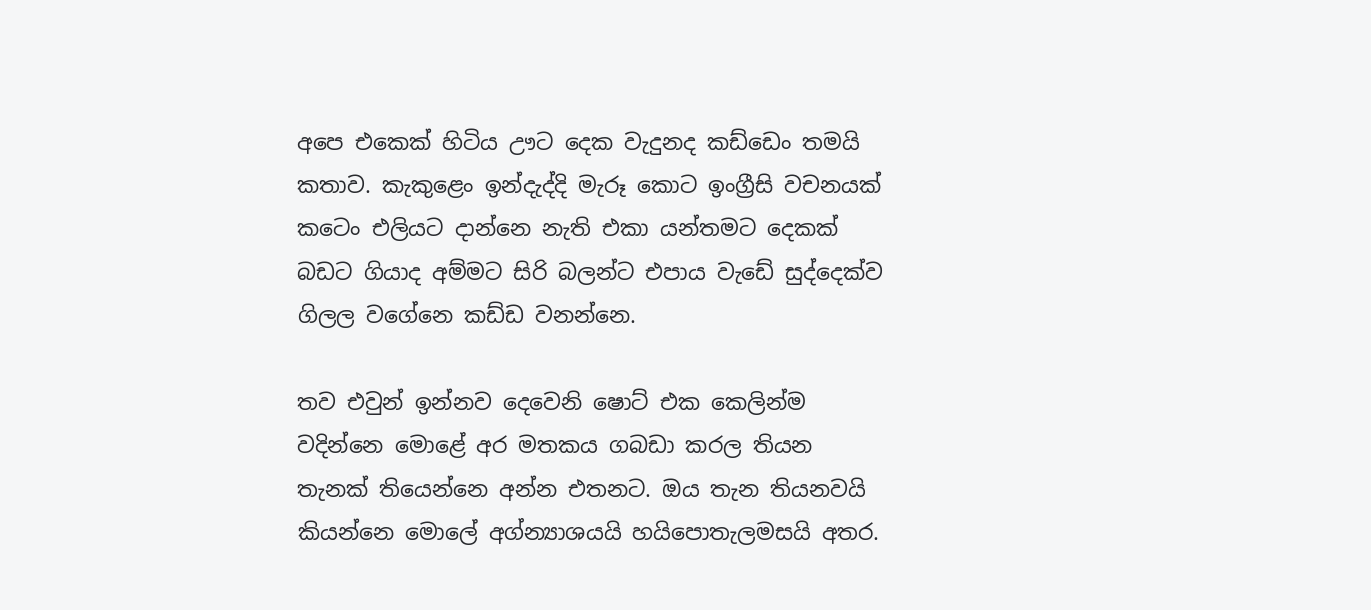අපෙ එකෙක් හිටිය ඌට දෙක වැදුනද කඩ්ඩෙං තමයි කතාව. කැකුළෙං ඉන්දැද්දි මැරූ කොට ඉංග්‍රීසි වචනයක් කටෙං එලියට දාන්නෙ නැති එකා යන්තමට දෙකක් බඩට ගියාද අම්මට සිරි බලන්ට එපාය වැඩේ සුද්දෙක්ව ගිලල වගේනෙ කඩ්ඩ වනන්නෙ.

තව එවුන් ඉන්නව දෙවෙනි ෂොට් එක කෙලින්ම වදින්නෙ මොළේ අර මතකය ගබඩා කරල තියන තැනක් තියෙන්නෙ අන්න එතනට. ඔය තැන තියනවයි කියන්නෙ මොලේ අග්න්‍යාශයයි හයිපොතැලමසයි අතර.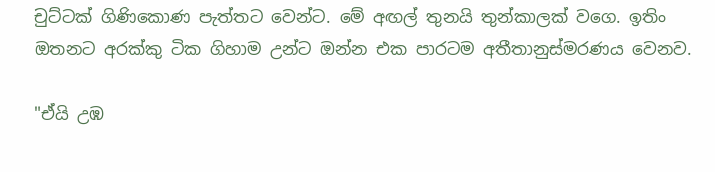චුට්ටක් ගිණිකොණ පැත්තට වෙන්ට. මේ අඟල් තුනයි තුන්කාලක් වගෙ. ඉතිං ඔතනට අරක්කු ටික ගිහාම උන්ට ඔන්න එක පාරටම අතීතානුස්මරණය වෙනව.

"ඒයි උඹ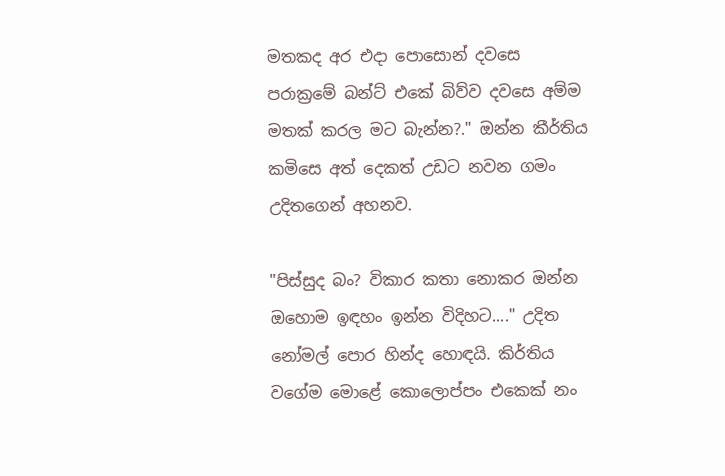මතකද අර එදා පොසොන් දවසෙ පරාක්‍රමේ බන්ට් එකේ බිව්ව දවසෙ අම්ම මතක් කරල මට බැන්න?." ඔන්න කීර්තිය කමිසෙ අත් දෙකත් උඩට නවන ගමං උදිතගෙන් අහනව.

"පිස්සුද බං? විකාර කතා නොකර ඔන්න ඔහොම ඉඳහං ඉන්න විදිහට...." උදිත නෝමල් පොර හින්ද හොඳයි. කිර්තිය වගේම මොළේ කොලොප්පං එකෙක් නං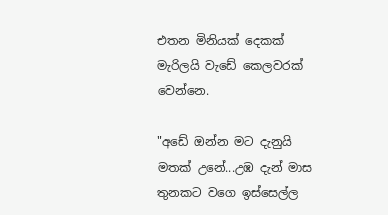එතන මිනියක් දෙකක් මැරිලයි වැඩේ කෙලවරක් වෙන්නෙ.

"අඩේ ඔන්න මට දැනුයි මතක් උනේ...උඹ දැන් මාස තුනකට වගෙ ඉස්සෙල්ල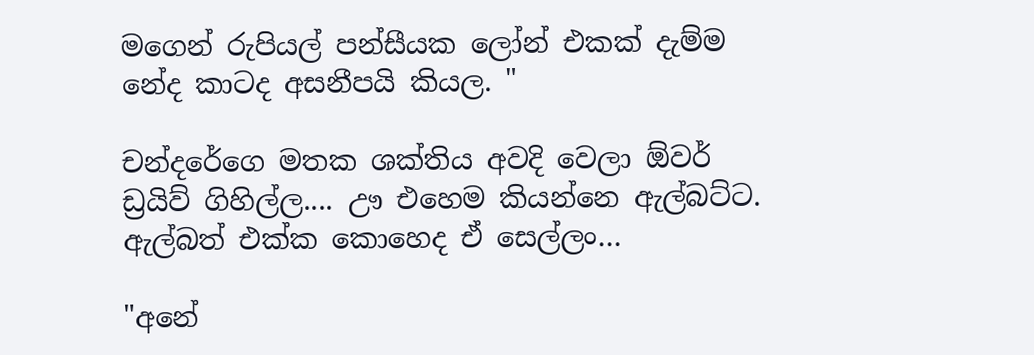මගෙන් රුපියල් පන්සීයක ලෝන් එකක් දැම්ම නේද කාටද අසනීපයි කියල. "

චන්දරේගෙ මතක ශක්තිය අවදි වෙලා ඕවර් ඩ්‍රයිව් ගිහිල්ල.... ඌ එහෙම කියන්නෙ ඇල්බට්ට. ඇල්බත් එක්ක කොහෙද ඒ සෙල්ලං…

"අනේ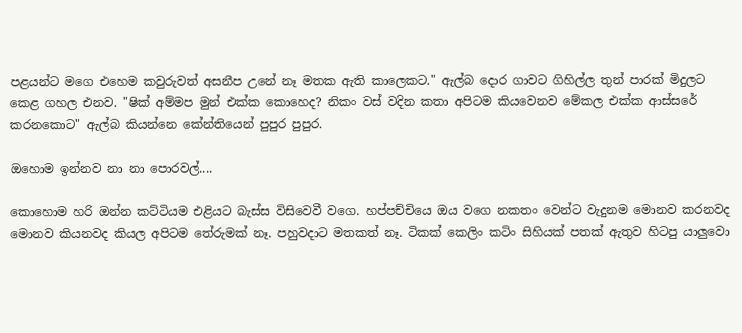පළයන්ට මගෙ එහෙම කවුරුවත් අසනීප උනේ නෑ මතක ඇති කාලෙකට." ඇල්බ දොර ගාවට ගිහිල්ල තුන් පාරක් මිදුලට කෙළ ගහල එනව. "ෂික් අම්මප මුන් එක්ක කොහෙද? නිකං වස් වදින කතා අපිටම කියවෙනව මේකල එක්ක ආස්සරේ කරනකොට" ඇල්බ කියන්නෙ කේන්තියෙන් පුපුර පුපුර.

ඔහොම ඉන්නව නා නා පොරවල්....

කොහොම හරි ඔන්න කට්ටියම එළියට බැස්ස විසිවෙවී වගෙ. හප්පච්චියෙ ඔය වගෙ නකතං වෙන්ට වැදුනම මොනව කරනවද මොනව කියනවද කියල අපිටම තේරුමක් නෑ. පහුවදාට මතකත් නෑ. ටිකක් කෙලිං කටිං සිහියක් පතක් ඇතුව හිටපු යාලුවො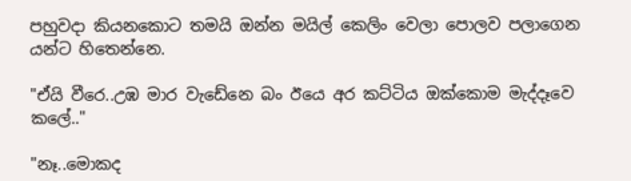පහුවදා කියනකොට තමයි ඔන්න මයිල් කෙලිං වෙලා පොලව පලාගෙන යන්ට හිතෙන්නෙ.

"ඒයි වීරෙ..උඹ මාර වැඩේනෙ බං ඊයෙ අර කට්ටිය ඔක්කොම මැද්දෑවෙ කලේ.."

"නෑ..මොකද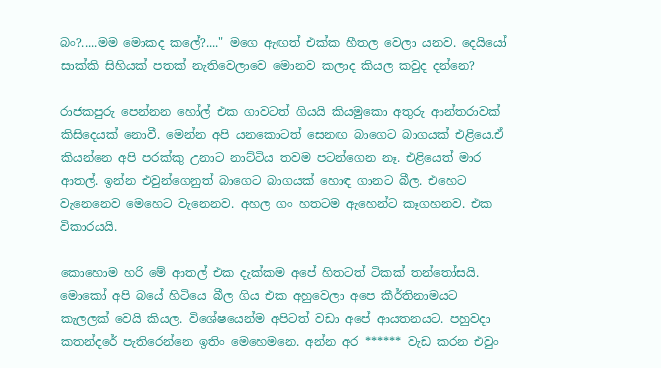බං?.....මම මොකද කලේ?...." මගෙ ඇඟත් එක්ක හීතල වෙලා යනව. දෙයියෝ සාක්කි සිහියක් පතක් නැතිවෙලාවෙ මොනව කලාද කියල කවුද දන්නෙ?

රාජකපුරු පෙන්නන හෝල් එක ගාවටත් ගියයි කියමුකො අතුරු ආන්තරාවක් කිසිදෙයක් නොවී. මෙන්න අපි යනකොටත් සෙනඟ බාගෙට බාගයක් එළියෙ.ඒ කියන්නෙ අපි පරක්කු උනාට නාට්ටිය තවම පටන්ගෙන නෑ. එළියෙත් මාර ආතල්. ඉන්න එවුන්ගෙනුත් බාගෙට බාගයක් හොඳ ගානට බීල. එහෙට වැනෙනෙව මෙහෙට වැනෙනව. අහල ගං හතටම ඇහෙන්ට කෑගහනව. එක විකාරයයි.

කොහොම හරි මේ ආතල් එක දැක්කම අපේ හිතටත් ටිකක් තන්තෝසයි. මොකෝ අපි බයේ හිටියෙ බීල ගිය එක අහුවෙලා අපෙ කීර්තිනාමයට කැලලක් වෙයි කියල. විශේෂයෙන්ම අපිටත් වඩා අපේ ආයතනයට. පහුවදා කතන්දරේ පැතිරෙන්නෙ ඉතිං මෙහෙමනෙ. අන්න අර ****** වැඩ කරන එවුං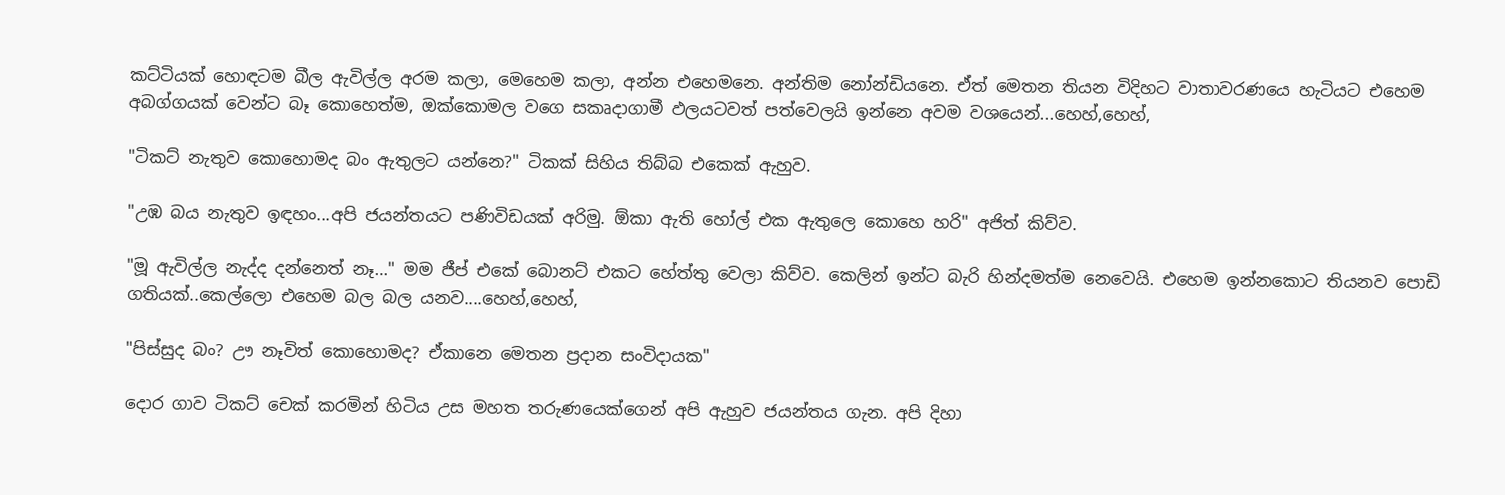කට්ටියක් හොඳටම බීල ඇවිල්ල අරම කලා, මෙහෙම කලා, අන්න එහෙමනෙ. අන්තිම නෝන්ඩියනෙ. ඒත් මෙතන තියන විදිහට වාතාවරණයෙ හැටියට එහෙම අබග්ගයක් වෙන්ට බෑ කොහෙත්ම, ඔක්කොමල වගෙ සකෘදාගාමී ඵලයටවත් පත්වෙලයි ඉන්නෙ අවම වශයෙන්...හෙහ්,හෙහ්,

"ටිකට් නැතුව කොහොමද බං ඇතුලට යන්නෙ?" ටිකක් සිහිය තිබ්බ එකෙක් ඇහුව.

"උඹ බය නැතුව ඉඳහං...අපි ජයන්තයට පණිවිඩයක් අරිමු. ඕකා ඇති හෝල් එක ඇතුලෙ කොහෙ හරි" අජිත් කිව්ව.

"මූ ඇවිල්ල නැද්ද දන්නෙත් නෑ…" මම ජීප් එකේ බොනට් එකට හේත්තු වෙලා කිව්ව. කෙලින් ඉන්ට බැරි හින්දමත්ම නෙවෙයි. එහෙම ඉන්නකොට තියනව පොඩි ගතියක්..කෙල්ලො එහෙම බල බල යනව....හෙහ්,හෙහ්,

"පිස්සුද බං? ඌ නෑවිත් කොහොමද? ඒකානෙ මෙතන ප්‍රදාන සංවිදායක"

දොර ගාව ටිකට් චෙක් කරමින් හිටිය උස මහත තරුණයෙක්ගෙන් අපි ඇහුව ජයන්තය ගැන. අපි දිහා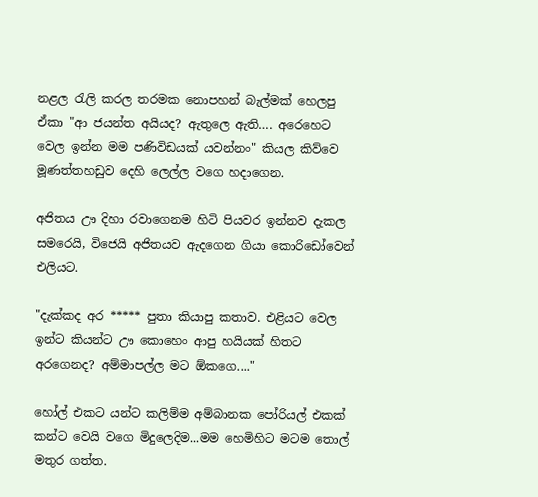නළල රැලි කරල තරමක නොපහන් බැල්මක් හෙලපු ඒකා "ආ ජයන්ත අයියද? ඇතුලෙ ඇති…. අරෙහෙට වෙල ඉන්න මම පණිවිඩයක් යවන්නං" කියල කිව්වෙ මූණත්තහඩුව දෙහි ලෙල්ල වගෙ හදාගෙන.

අජිතය ඌ දිහා රවාගෙනම හිටි පියවර ඉන්නව දැකල සමරෙයි, විජෙයි අජිතයව ඇදගෙන ගියා කොරිඩෝවෙන් එලියට.

"දැක්කද අර ***** පුතා කියාපු කතාව. එළියට වෙල ඉන්ට කියන්ට ඌ කොහෙං ආපු හයියක් හිතට අරගෙනද? අම්මාපල්ල මට ඕකගෙ...."

හෝල් එකට යන්ට කලිම්ම අම්බානක පෝරියල් එකක් කන්ට වෙයි වගෙ මිදුලෙදිම...මම හෙමිහිට මටම තොල් මතුර ගත්ත.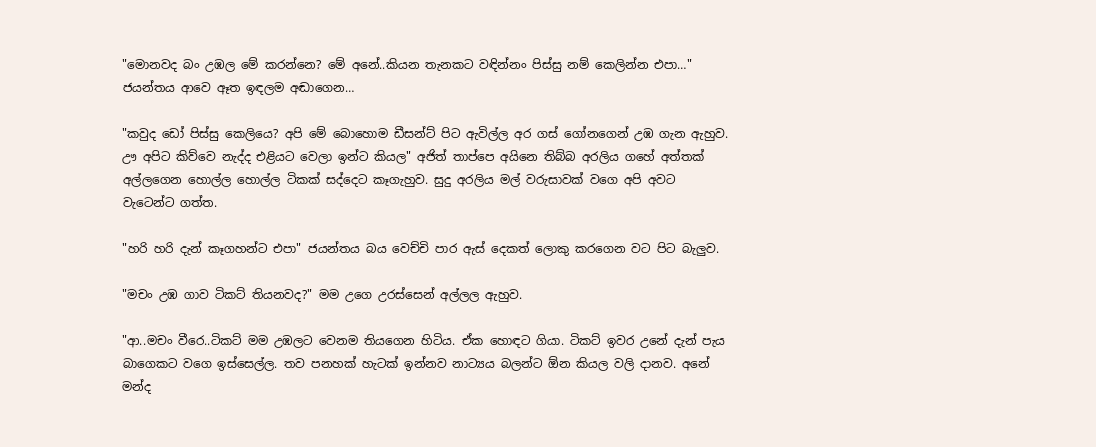"මොනවද බං උඹල මේ කරන්නෙ? මේ අනේ..කියන තැනකට වඳින්නං පිස්සු නම් කෙලින්න එපා…" ජයන්තය ආවෙ ඈත ඉඳලම අඬාගෙන…

"කවුද ඩෝ පිස්සු කෙලියෙ? අපි මේ බොහොම ඩීසන්ට් පිට ඇවිල්ල අර ගස් ගෝනගෙන් උඹ ගැන ඇහුව. ඌ අපිට කිව්වෙ නැද්ද එළියට වෙලා ඉන්ට කියල" අජිත් තාප්පෙ අයිනෙ තිබ්බ අරලිය ගහේ අත්තක් අල්ලගෙන හොල්ල හොල්ල ටිකක් සද්දෙට කෑගැහුව. සුදු අරලිය මල් වරුසාවක් වගෙ අපි අවට වැටෙන්ට ගත්ත.

"හරි හරි දැන් කෑගහන්ට එපා" ජයන්තය බය වෙච්චි පාර ඇස් දෙකත් ලොකු කරගෙන වට පිට බැලුව.

"මචං උඹ ගාව ටිකට් තියනවද?" මම උගෙ උරස්සෙන් අල්ලල ඇහුව.

"ආ..මචං වීරෙ..ටිකට් මම උඹලට වෙනම තියගෙන හිටිය. ඒක හොඳට ගියා. ටිකට් ඉවර උනේ දැන් පැය බාගෙකට වගෙ ඉස්සෙල්ල. තව පනහක් හැටක් ඉන්නව නාට්‍යය බලන්ට ඕන කියල වලි දානව. අනේ මන්ද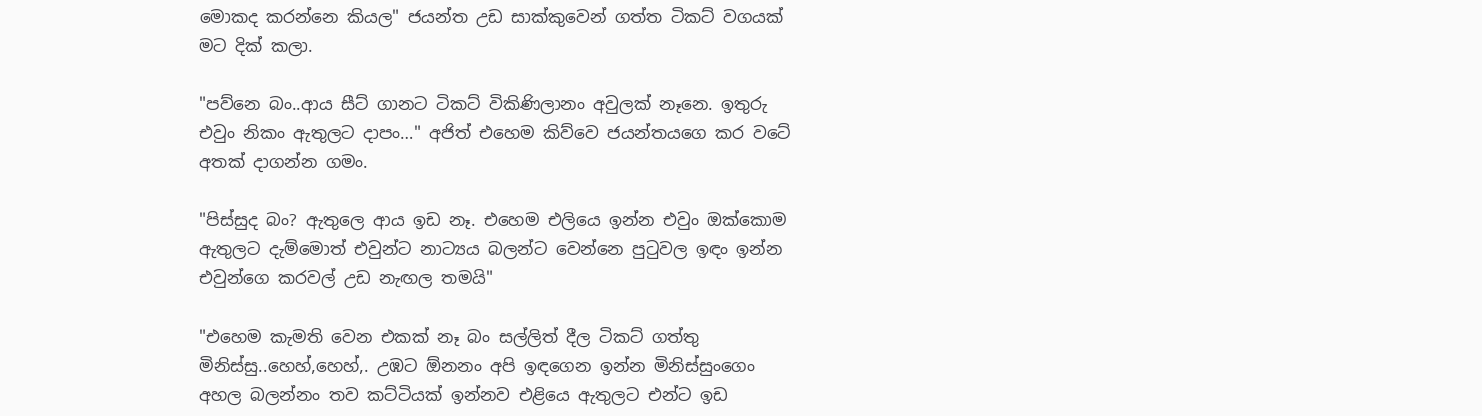මොකද කරන්නෙ කියල" ජයන්ත උඩ සාක්කුවෙන් ගත්ත ටිකට් වගයක් මට දික් කලා.

"පව්නෙ බං..ආය සීට් ගානට ටිකට් විකිණිලානං අවුලක් නෑනෙ. ඉතුරු එවුං නිකං ඇතුලට දාපං…" අජිත් එහෙම කිව්වෙ ජයන්තයගෙ කර වටේ අතක් දාගන්න ගමං.

"පිස්සුද බං? ඇතුලෙ ආය ඉඩ නෑ. එහෙම එලියෙ ඉන්න එවුං ඔක්කොම ඇතුලට දැම්මොත් එවුන්ට නාට්‍යය බලන්ට වෙන්නෙ පුටුවල ඉඳං ඉන්න එවුන්ගෙ කරවල් උඩ නැඟල තමයි"

"එහෙම කැමති වෙන එකක් නෑ බං සල්ලිත් දීල ටිකට් ගත්තු මිනිස්සු..හෙහ්,හෙහ්,. උඹට ඕනනං අපි ඉඳගෙන ඉන්න මිනිස්සුංගෙං අහල බලන්නං තව කට්ටියක් ඉන්නව එළියෙ ඇතුලට එන්ට ඉඩ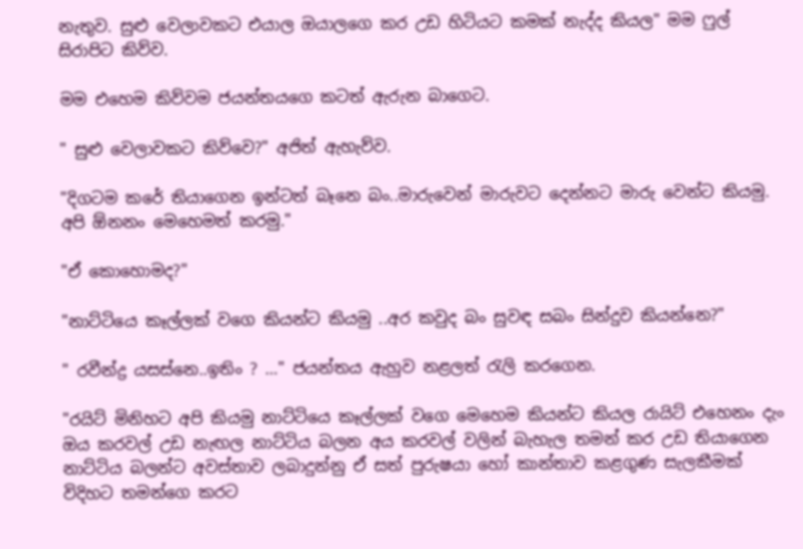නැතුව. සුළු වෙලාවකට එයාල ඔයාලගෙ කර උඩ හිටියට කමක් නැද්ද කියල" මම ෆුල් සිරාපිට කිව්ව.

මම එහෙම කිව්වම ජයන්තයගෙ කටත් ඇරුන බාගෙට.

" සුළු වෙලාවකට කිව්වෙ?" අජිත් ඇහැව්ව.

"දිගටම කරේ තියාගෙන ඉන්ටත් බෑනෙ බං..මාරුවෙන් මාරුවට දෙන්නට මාරු වෙන්ට කියමු. අපි ඕනනං මෙහෙමත් කරමු."

"ඒ කොහොමද?"

"නාට්ටියෙ කෑල්ලක් වගෙ කියන්ට කියමු ..අර කවුද බං සුවඳ සබං සින්දුව කියන්නෙ?"

" රවීන්ද්‍ර යසස්නෙ..ඉතිං ? …" ජයන්තය ඇහුව නළලත් රැලි කරගෙන.

"රයිට් මිනිහට අපි කියමු නාට්ටියෙ කෑල්ලක් වගෙ මෙහෙම කියන්ට කියල රායිට් එහෙනං දැං ඔය කරවල් උඩ නැඟල නාට්ටිය බලන අය කරවල් වලින් බැහැල තමන් කර උඩ තියාගෙන නාට්ටිය බලන්ට අවස්තාව ලබාදුන්නු ඒ සත් පුරුෂයා හෝ කාන්තාව කළගුණ සැලකීමක් විදිහට තමන්ගෙ කරට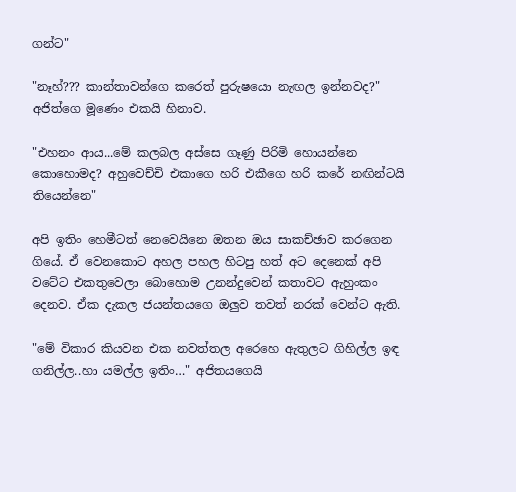ගන්ට"

"නෑහ්??? කාන්තාවන්ගෙ කරෙත් පුරුෂයො නැඟල ඉන්නවද?" අජිත්ගෙ මූණෙං එකයි හිනාව.

"එහනං ආය...මේ කලබල අස්සෙ ගෑණු පිරිමි හොයන්නෙ කොහොමද? අහුවෙච්චි එකාගෙ හරි එකීගෙ හරි කරේ නඟින්ටයි තියෙන්නෙ"

අපි ඉතිං හෙමීටත් නෙවෙයිනෙ ඔතන ඔය සාකච්ඡාව කරගෙන ගියේ. ඒ වෙනකොට අහල පහල හිටපු හත් අට දෙනෙක් අපි වටේට එකතුවෙලා බොහොම උනන්දුවෙන් කතාවට ඇහුංකං දෙනව. ඒක දැකල ජයන්තයගෙ ඔලුව තවත් නරක් වෙන්ට ඇති.

"මේ විකාර කියවන එක නවත්තල අරෙහෙ ඇතුලට ගිහිල්ල ඉඳ ගනිල්ල..හා යමල්ල ඉතිං…" අජිතයගෙයි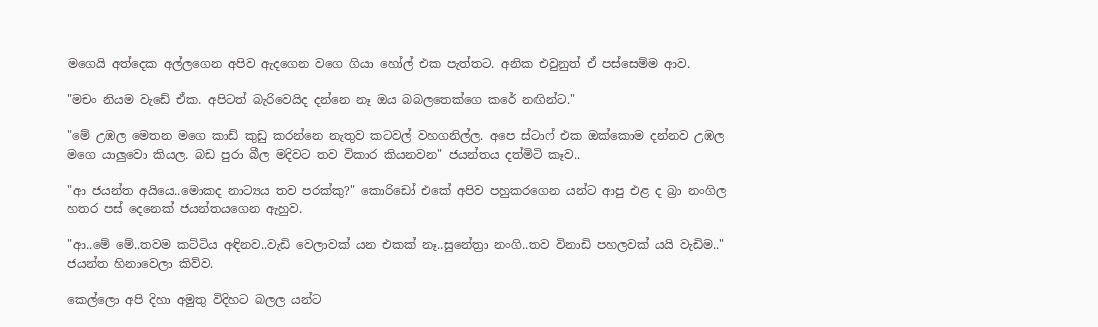මගෙයි අත්දෙක අල්ලගෙන අපිව ඇදගෙන වගෙ ගියා හෝල් එක පැත්තට. අනික එවුනුත් ඒ පස්සෙම්ම ආව.

"මචං නියම වැඩේ ඒක. අපිටත් බැරිවෙයිද දන්නෙ නෑ ඔය බබලතෙක්ගෙ කරේ නඟින්ට."

"මේ උඹල මෙතන මගෙ කාඩ් කුඩු කරන්නෙ නැතුව කටවල් වහගනිල්ල. අපෙ ස්ටාෆ් එක ඔක්කොම දන්නව උඹල මගෙ යාලුවො කියල. බඩ පුරා බීල මදිවට තව විකාර කියනවන" ජයන්තය දත්මිටි කෑව..

"ආ ජයන්ත අයියෙ..මොකද නාට්‍යය තව පරක්කු?" කොරිඩෝ එකේ අපිව පහුකරගෙන යන්ට ආපු එළ ද බ්‍රා නංගිල හතර පස් දෙනෙක් ජයන්තයගෙන ඇහුව.

"ආ..මේ මේ..තවම කට්ටිය අඳිනව..වැඩි වෙලාවක් යන එකක් නෑ..සුනේත්‍රා නංගි..තව විනාඩි පහලවක් යයි වැඩිම.." ජයන්ත හිනාවෙලා කිව්ව.

කෙල්ලො අපි දිහා අමුතු විදිහට බලල යන්ට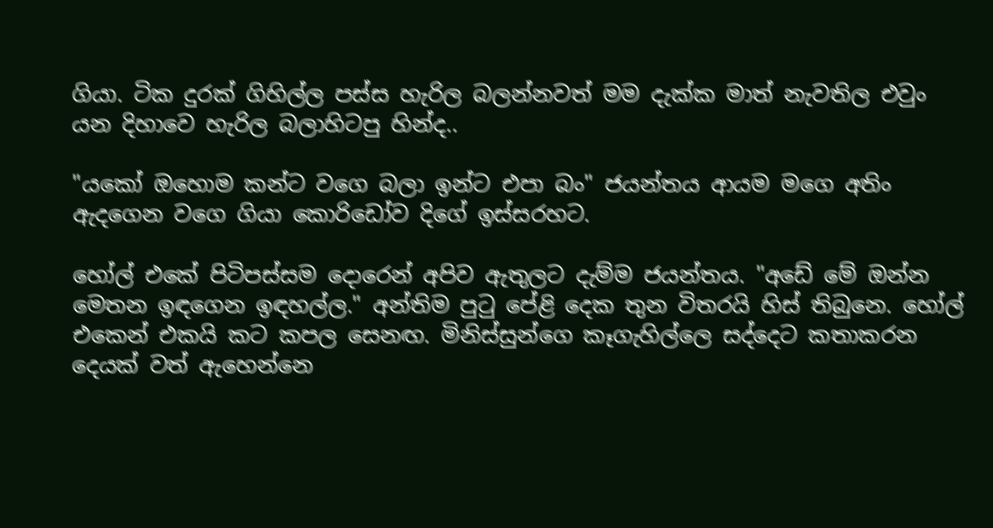ගියා. ටික දුරක් ගිහිල්ල පස්ස හැරිල බලන්නවත් මම දැක්ක මාත් නැවතිල එවුං යන දිහාවෙ හැරිල බලාහිටපු හින්ද..

"යකෝ ඔහොම කන්ට වගෙ බලා ඉන්ට එපා බං" ජයන්තය ආයම මගෙ අතිං ඇදගෙන වගෙ ගියා කොරිඩෝව දිගේ ඉස්සරහට.

හෝල් එකේ පිටිපස්සම දොරෙන් අපිව ඇතුලට දැම්ම ජයන්තය. "අඩේ මේ ඔන්න මෙතන ඉඳගෙන ඉඳහල්ල." අන්තිම පුටු පේළි දෙක තුන විතරයි හිස් තිබුනෙ. හෝල් එකෙන් එකයි කට කපල සෙනඟ. මිනිස්සුන්ගෙ කෑගැහිල්ලෙ සද්දෙට කතාකරන දෙයක් වත් ඇහෙන්නෙ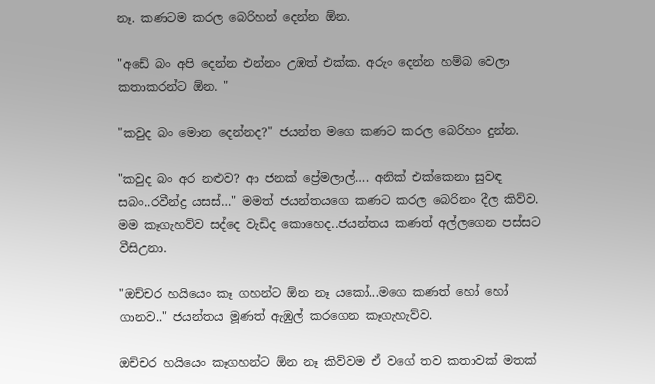නෑ. කණටම කරල බෙරිහන් දෙන්න ඕන.

"අඩේ බං අපි දෙන්න එන්නං උඹත් එක්ක. අරුං දෙන්න හම්බ වෙලා කතාකරන්ට ඕන. "

"කවුද බං මොන දෙන්නද?" ජයන්ත මගෙ කණට කරල බෙරිහං දුන්න.

"කවුද බං අර නළුව? ආ ජනක් ප්‍රේමලාල්…. අනික් එක්කෙනා සුවඳ සබං..රවීන්ද්‍ර යසස්…" මමත් ජයන්තයගෙ කණට කරල බෙරිනං දීල කිව්ව. මම කෑගැහව්ව සද්දෙ වැඩිද කොහෙද..ජයන්තය කණත් අල්ලගෙන පස්සට වීසිඋනා.

"ඔච්චර හයියෙං කෑ ගහන්ට ඕන නෑ යකෝ...මගෙ කණත් හෝ හෝ ගානව.." ජයන්තය මූණත් ඇඹුල් කරගෙන කෑගැහැව්ව.

ඔච්චර හයියෙං කෑගහන්ට ඕන නෑ කිව්වම ඒ වගේ තව කතාවක් මතක්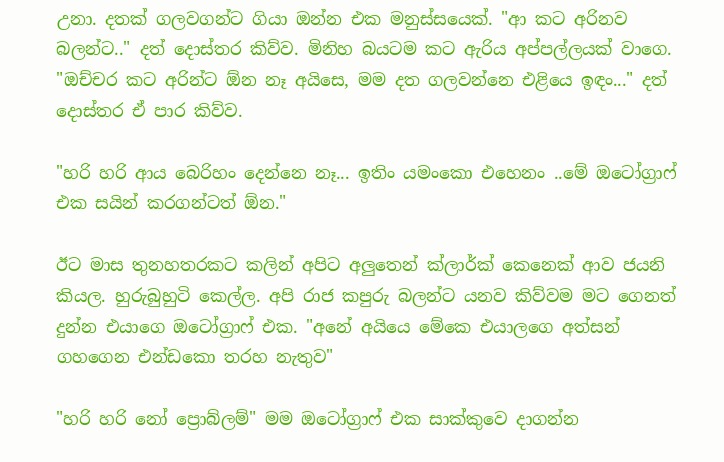උනා. දතක් ගලවගන්ට ගියා ඔන්න එක මනුස්සයෙක්. "ආ කට අරිනව බලන්ට.." දත් දොස්තර කිව්ව. මිනිහ බයටම කට ඇරිය අප්පල්ලයක් වාගෙ. "ඔච්චර කට අරින්ට ඕන නෑ අයිසෙ, මම දත ගලවන්නෙ එළියෙ ඉඳං..." දත් දොස්තර ඒ පාර කිව්ව.

"හරි හරි ආය බෙරිහං දෙන්නෙ නෑ... ඉතිං යමංකො එහෙනං ..මේ ඔටෝග්‍රාෆ් එක සයින් කරගන්ටත් ඕන."

ඊට මාස තුනහතරකට කලින් අපිට අලුතෙන් ක්ලාර්ක් කෙනෙක් ආව ජයනි කියල. හුරුබුහුටි කෙල්ල. අපි රාජ කපුරු බලන්ට යනව කිව්වම මට ගෙනත් දුන්න එයාගෙ ඔටෝග්‍රාෆ් එක. "අනේ අයියෙ මේකෙ එයාලගෙ අත්සන් ගහගෙන එන්ඩකො තරහ නැතුව"

"හරි හරි නෝ ප්‍රොබ්ලම්" මම ඔටෝග්‍රාෆ් එක සාක්කුවෙ දාගන්න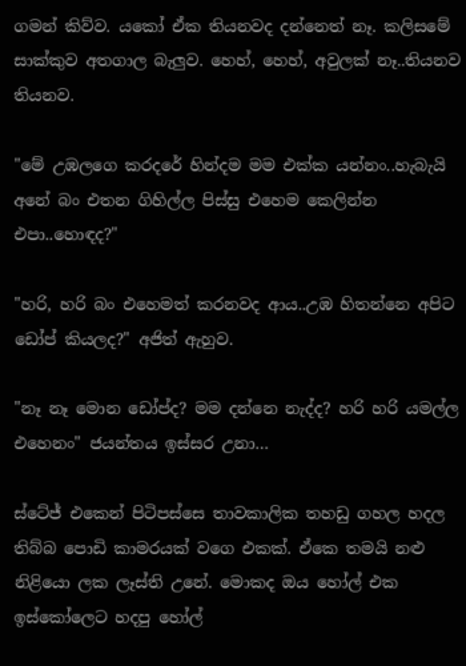ගමන් කිව්ව. යකෝ ඒක තියනවද දන්නෙත් නෑ. කලිසමේ සාක්කුව අතගාල බැලුව. හෙහ්, හෙහ්, අවුලක් නෑ..තියනව තියනව.

"මේ උඹලගෙ කරදරේ හින්දම මම එක්ක යන්නං..හැබැයි අනේ බං එතන ගිහිල්ල පිස්සු එහෙම කෙලින්න එපා..හොඳද?"

"හරි, හරි බං එහෙමත් කරනවද ආය..උඹ හිතන්නෙ අපිට ඩෝප් කියලද?" අජිත් ඇහුව.

"නෑ නෑ මොන ඩෝප්ද? මම දන්නෙ නැද්ද? හරි හරි යමල්ල එහෙනං" ජයන්තය ඉස්සර උනා…

ස්ටේජ් එකෙන් පිටිපස්සෙ තාවකාලික තහඩු ගහල හදල තිබ්බ පොඩි කාමරයක් වගෙ එකක්. ඒකෙ තමයි නළු නිළියො ලක ලෑස්ති උනේ. මොකද ඔය හෝල් එක ඉස්කෝලෙට හදපු හෝල්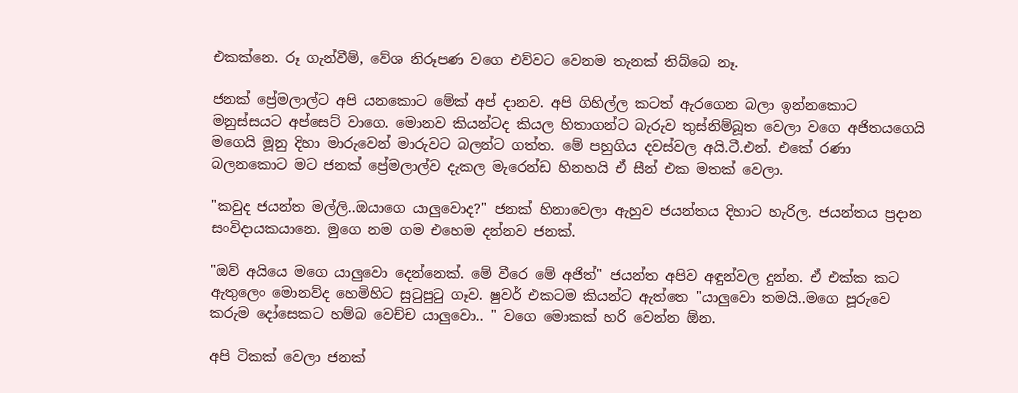එකක්නෙ. රූ ගැන්වීම්, වේශ නිරූපණ වගෙ එව්වට වෙනම තැනක් තිබ්බෙ නෑ.

ජනක් ප්‍රේමලාල්ට අපි යනකොට මේක් අප් දානව. අපි ගිහිල්ල කටත් ඇරගෙන බලා ඉන්නකොට මනුස්සයට අප්සෙට් වාගෙ. මොනව කියන්ටද කියල හිතාගන්ට බැරුව තුස්නිම්බූත වෙලා වගෙ අජිතයගෙයි මගෙයි මූනු දිහා මාරුවෙන් මාරුවට බලන්ට ගත්ත. මේ පහුගිය දවස්වල අයි.ටී.එන්. එකේ රණා බලනකොට මට ජනක් ප්‍රේමලාල්ව දැකල මැරෙන්ඩ හිනහයි ඒ සීන් එක මතක් වෙලා.

"කවුද ජයන්ත මල්ලි..ඔයාගෙ යාලුවොද?" ජනක් හිනාවෙලා ඇහුව ජයන්තය දිහාට හැරිල. ජයන්තය ප්‍රදාන සංවිදායකයානෙ. මුගෙ නම ගම එහෙම දන්නව ජනක්.

"ඔව් අයියෙ මගෙ යාලුවො දෙන්නෙක්. මේ වීරෙ මේ අජිත්" ජයන්ත අපිව අඳුන්වල දුන්න. ඒ එක්ක කට ඇතුලෙං මොනව්ද හෙමිහිට සුටුපුටු ගෑව. ෂුවර් එකටම කියන්ට ඇත්තෙ "යාලුවො තමයි..මගෙ පූරුවෙ කරුම දෝසෙකට හම්බ වෙච්ච යාලුවො.. " වගෙ මොකක් හරි වෙන්න ඕන.

අපි ටිකක් වෙලා ජනක්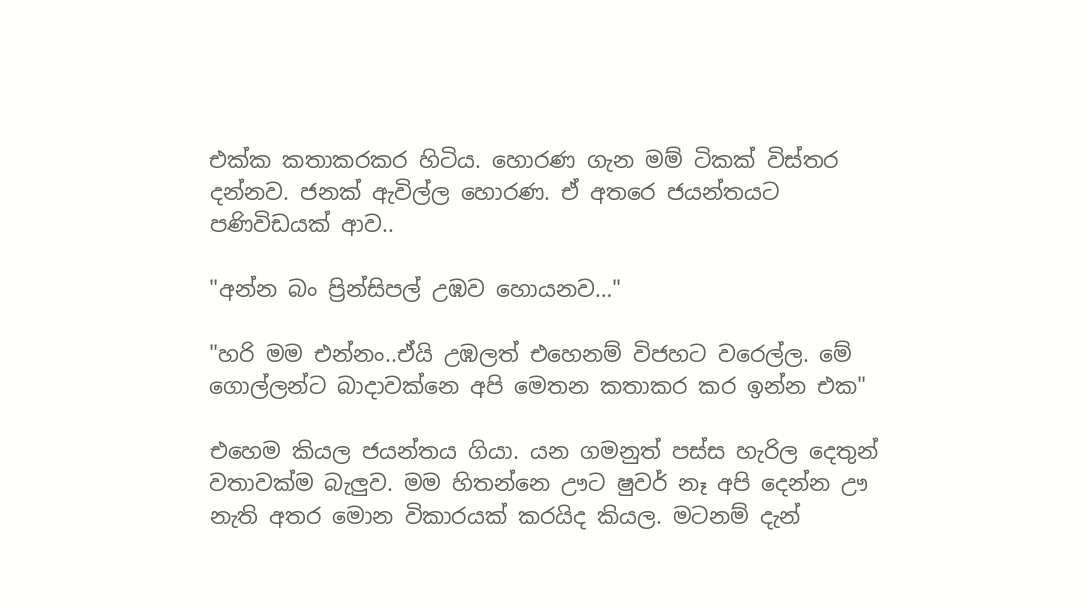එක්ක කතාකරකර හිටිය. හොරණ ගැන මම් ටිකක් විස්තර දන්නව. ජනක් ඇවිල්ල හොරණ. ඒ අතරෙ ජයන්තයට පණිවිඩයක් ආව..

"අන්න බං ප්‍රින්සිපල් උඹව හොයනව…"

"හරි මම එන්නං..ඒයි උඹලත් එහෙනම් විජහට වරෙල්ල. මේ ගොල්ලන්ට බාදාවක්නෙ අපි මෙතන කතාකර කර ඉන්න එක"

එහෙම කියල ජයන්තය ගියා. යන ගමනුත් පස්ස හැරිල දෙතුන් වතාවක්ම බැලුව. මම හිතන්නෙ ඌට ෂුවර් නෑ අපි දෙන්න ඌ නැති අතර මොන විකාරයක් කරයිද කියල. මටනම් දැන්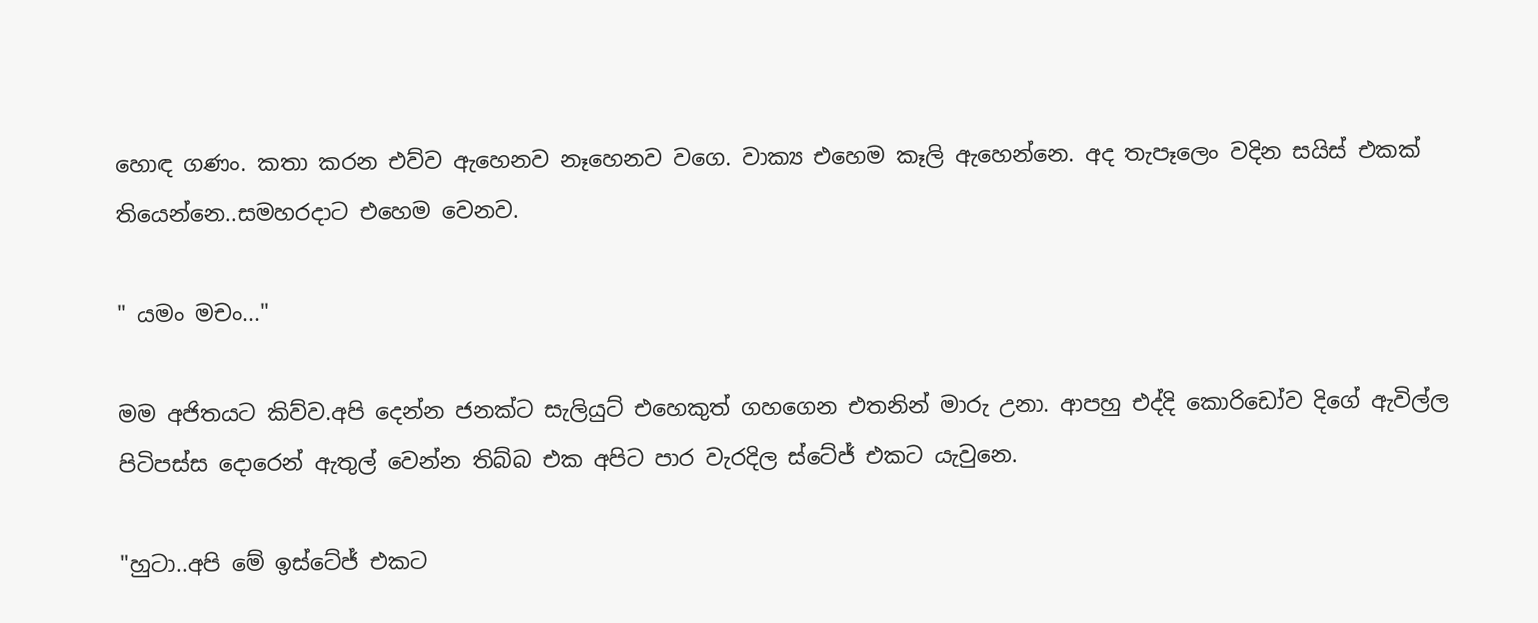හොඳ ගණං. කතා කරන එව්ව ඇහෙනව නෑහෙනව වගෙ. වාක්‍ය එහෙම කෑලි ඇහෙන්නෙ. අද තැපෑලෙං වදින සයිස් එකක් තියෙන්නෙ..සමහරදාට එහෙම වෙනව.

" යමං මචං..."

මම අජිතයට කිව්ව.අපි දෙන්න ජනක්ට සැලියුට් එහෙකුත් ගහගෙන එතනින් මාරු උනා. ආපහු එද්දි කොරිඩෝව දිගේ ඇවිල්ල පිටිපස්ස දොරෙන් ඇතුල් වෙන්න තිබ්බ එක අපිට පාර වැරදිල ස්ටේජ් එකට යැවුනෙ.

"හුටා..අපි මේ ඉස්ටේජ් එකට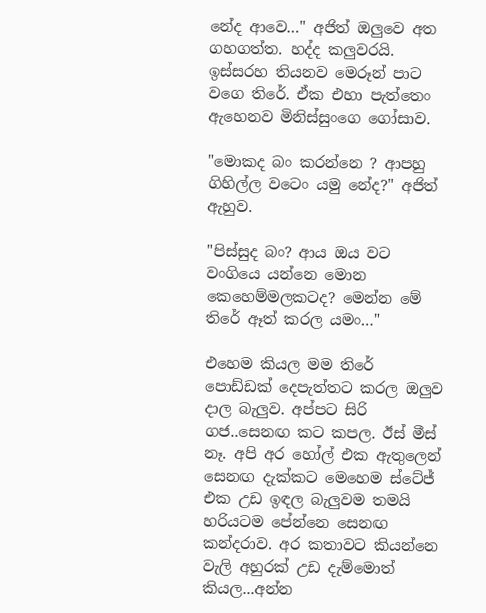නේද ආවෙ…" අජිත් ඔලුවෙ අත ගහගත්ත. හද්ද කලුවරයි. ඉස්සරහ තියනව මෙරූන් පාට වගෙ තිරේ. ඒක එහා පැත්තෙං ඇහෙනව මිනිස්සුංගෙ ගෝසාව.

"මොකද බං කරන්නෙ ? ආපහු ගිහිල්ල වටෙං යමු නේද?" අජිත් ඇහුව.

"පිස්සුද බං? ආය ඔය වට වංගියෙ යන්නෙ මොන කෙහෙම්මලකටද? මෙන්න මේ තිරේ ඈත් කරල යමං…"

එහෙම කියල මම තිරේ පොඩ්ඩක් දෙපැත්තට කරල ඔලුව දාල බැලුව. අප්පට සිරි ගජ..සෙනඟ කට කපල. ඊස් මීස් නෑ. අපි අර හෝල් එක ඇතුලෙන් සෙනඟ දැක්කට මෙහෙම ස්ටේජ් එක උඩ ඉඳල බැලුවම තමයි හරියටම පේන්නෙ සෙනඟ කන්දරාව. අර කතාවට කියන්නෙ වැලි අහුරක් උඩ දැම්මොත් කියල...අන්න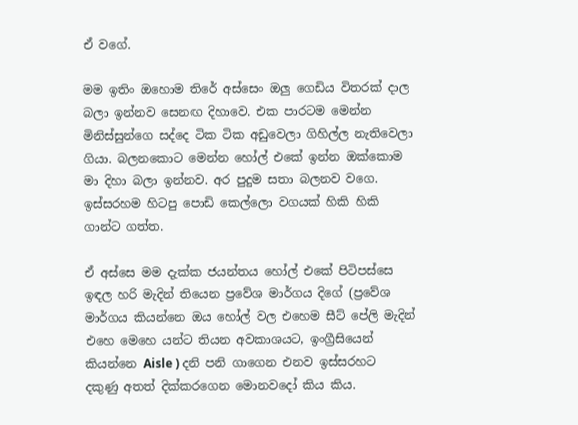ඒ වගේ.

මම ඉතිං ඔහොම තිරේ අස්සෙං ඔලු ගෙඩිය විතරක් දාල බලා ඉන්නව සෙනඟ දිහාවෙ. එක පාරටම මෙන්න මිනිස්සුන්ගෙ සද්දෙ ටික ටික අඩුවෙලා ගිහිල්ල නැතිවෙලා ගියා. බලනකොට මෙන්න හෝල් එකේ ඉන්න ඔක්කොම මා දිහා බලා ඉන්නව. අර පුදුම සතා බලනව වගෙ. ඉස්සරහම හිටපු පොඩි කෙල්ලො වගයක් හිකි හිකි ගාන්ට ගත්ත.

ඒ අස්සෙ මම දැක්ක ජයන්තය හෝල් එකේ පිටිපස්සෙ ඉඳල හරි මැදින් තියෙන ප්‍රවේශ මාර්ගය දිගේ (ප්‍රවේශ මාර්ගය කියන්නෙ ඔය හෝල් වල එහෙම සීට් පේලි මැදින් එහෙ මෙහෙ යන්ට තියන අවකාශයට, ඉංග්‍රීසියෙන් කියන්නෙ Aisle ) දනි පනි ගාගෙන එනව ඉස්සරහට දකුණු අතත් දික්කරගෙන මොනවදෝ කිය කිය.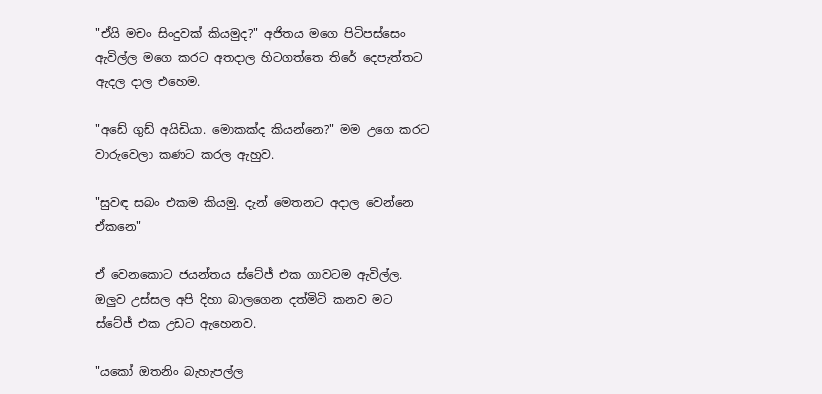"ඒයි මචං සිංදුවක් කියමුද?" අජිතය මගෙ පිටිපස්සෙං ඇවිල්ල මගෙ කරට අතදාල හිටගත්තෙ තිරේ දෙපැත්තට ඇදල දාල එහෙම.

"අඩේ ගුඩ් අයිඩියා. මොකක්ද කියන්නෙ?" මම උගෙ කරට වාරුවෙලා කණට කරල ඇහුව.

"සුවඳ සබං එකම කියමු. දැන් මෙතනට අදාල වෙන්නෙ ඒකනෙ"

ඒ වෙනකොට ජයන්තය ස්ටේජ් එක ගාවටම ඇවිල්ල. ඔලුව උස්සල අපි දිහා බාලගෙන දත්මිටි කනව මට ස්ටේජ් එක උඩට ඇහෙනව.

"යකෝ ඔතනිං බැහැපල්ල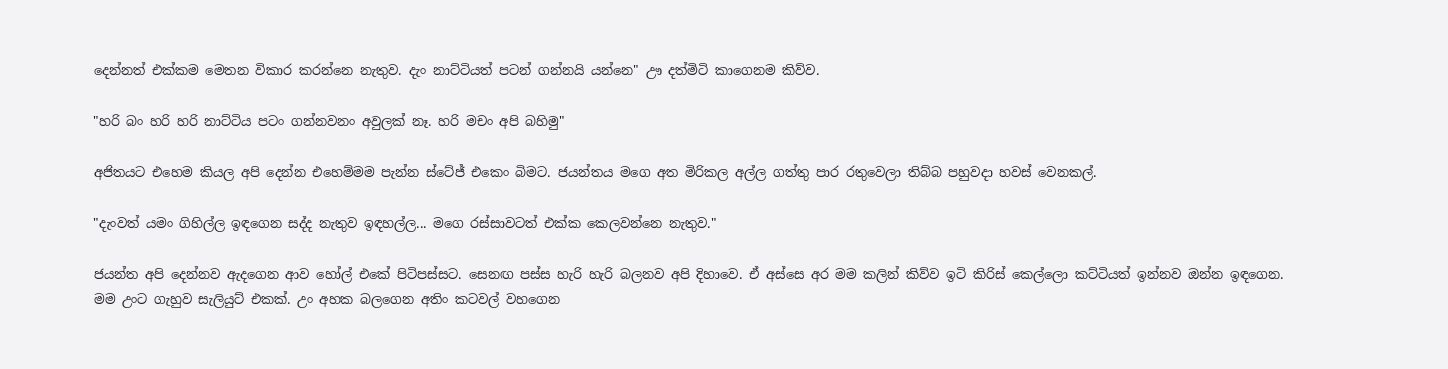දෙන්නත් එක්කම මෙතන විකාර කරන්නෙ නැතුව. දැං නාට්ටියත් පටන් ගන්නයි යන්නෙ" ඌ දත්මිටි කාගෙනම කිව්ව.

"හරි බං හරි හරි නාට්ටිය පටං ගන්නවනං අවුලක් නෑ. හරි මචං අපි බහිමු"

අජිතයට එහෙම කියල අපි දෙන්න එහෙම්මම පැන්න ස්ටේජ් එකෙං බිමට. ජයන්තය මගෙ අත මිරිකල අල්ල ගත්තු පාර රතුවෙලා තිබ්බ පහුවදා හවස් වෙනකල්.

"දැංවත් යමං ගිහිල්ල ඉඳගෙන සද්ද නැතුව ඉඳහල්ල... මගෙ රස්සාවටත් එක්ක කෙලවන්නෙ නැතුව."

ජයන්ත අපි දෙන්නව ඇදගෙන ආව හෝල් එකේ පිටිපස්සට. සෙනඟ පස්ස හැරි හැරි බලනව අපි දිහාවෙ. ඒ අස්සෙ අර මම කලින් කිව්ව ඉටි කිරිස් කෙල්ලො කට්ටියත් ඉන්නව ඔන්න ඉඳගෙන. මම උංට ගැහුව සැලියුට් එකක්. උං අහක බලගෙන අතිං කටවල් වහගෙන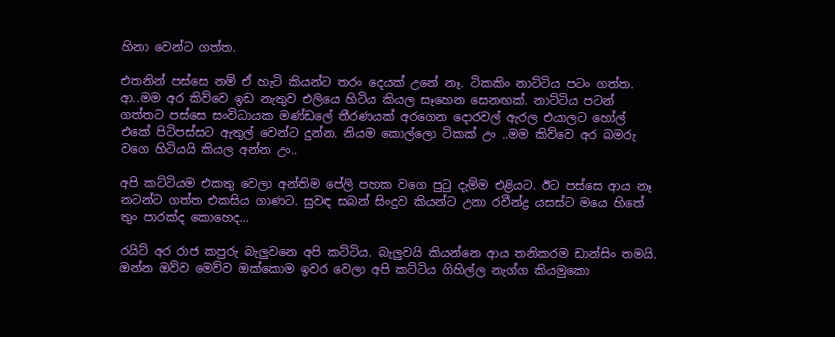හිනා වෙන්ට ගත්ත.

එතනින් පස්සෙ නම් ඒ හැටි කියන්ට තරං දෙයක් උනේ නෑ. ටිකකිං නාට්ටිය පටං ගත්ත. ආ..මම අර කිව්වෙ ඉඩ නැතුව එලියෙ හිටිය කියල සෑහෙන සෙනඟක්. නාට්ටිය පටන් ගත්තට පස්සෙ සංවිධායක මණ්ඩලේ තීරණයක් අරගෙන දොරවල් ඇරල එයාලට හෝල් එකේ පිටිපස්සට ඇතුල් වෙන්ට දුන්න. නියම කොල්ලො ටිකක් උං ..මම කිව්වෙ අර බමරු වගෙ හිටියයි කියල අන්න උං..

අපි කට්ටියම එකතු වෙලා අන්තිම පේලි පහක වගෙ පුටු දැම්ම එළියට. ඊට පස්සෙ ආය නෑ නටන්ට ගත්ත එකසිය ගාණට. සුවඳ සබන් සිංදුව කියන්ට උනා රවීන්ද්‍ර යසස්ට මයෙ හිතේ තුං පාරක්ද කොහෙද...

රයිට් අර රාජ කපුරු බැලුවනෙ අපි කට්ටිය. බැලුවයි කියන්නෙ ආය තනිකරම ඩාන්සිං තමයි. ඔන්න ඔව්ව මෙව්ව ඔක්කොම ඉවර වෙලා අපි කට්ටිය ගිහිල්ල නැග්ග කියමුකො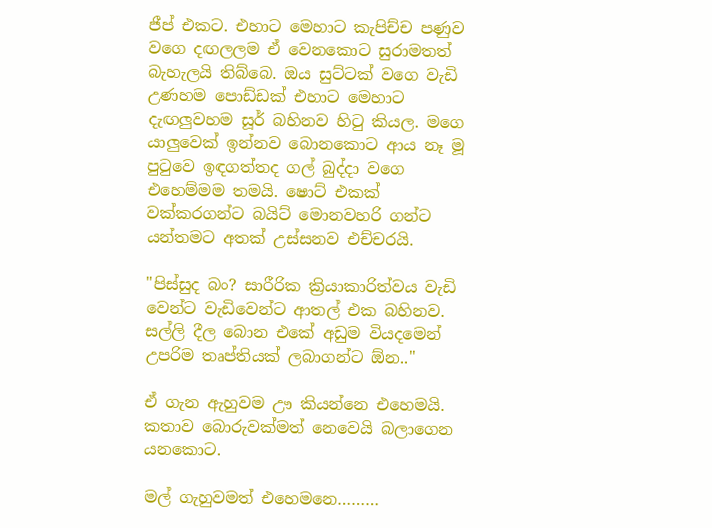ජීප් එකට. එහාට මෙහාට කැපිච්ච පණුව වගෙ දඟලලම ඒ වෙනකොට සුරාමතත් බැහැලයි තිබ්බෙ. ඔය සුට්ටක් වගෙ වැඩි උණහම පොඩ්ඩක් එහාට මෙහාට දැඟලුවහම සූර් බහිනව හිටු කියල. මගෙ යාලුවෙක් ඉන්නව බොනකොට ආය නෑ මූ පුටුවෙ ඉඳගත්තද ගල් බුද්දා වගෙ එහෙම්මම තමයි. ෂොට් එකක් වක්කරගන්ට බයිට් මොනවහරි ගන්ට යන්තමට අතක් උස්සනව එච්චරයි.

"පිස්සුද බං? සාරීරික ක්‍රියාකාරිත්වය වැඩි වෙන්ට වැඩිවෙන්ට ආතල් එක බහිනව. සල්ලි දීල බොන එකේ අඩුම වියදමෙන් උපරිම තෘප්තියක් ලබාගන්ට ඕන.."

ඒ ගැන ඇහුවම ඌ කියන්නෙ එහෙමයි. කතාව බොරුවක්මත් නෙවෙයි බලාගෙන යනකොට.

මල් ගැහුවමත් එහෙමනෙ………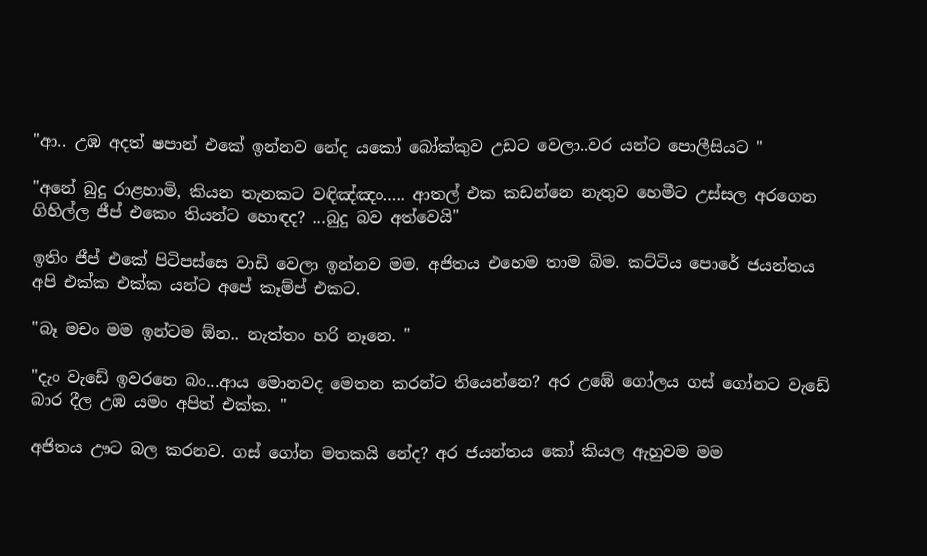"ආ.. උඹ අදත් ෂපාන් එකේ ඉන්නව නේද යකෝ බෝක්කුව උඩට වෙලා..වර යන්ට පොලීසියට "

"අනේ බුදු රාළහාමි, කියන තැනකට වඳිඤ්ඤං….. ආතල් එක කඩන්නෙ නැතුව හෙමීට උස්සල අරගෙන ගිහිල්ල ජීප් එකෙං තියන්ට හොඳද? ...බුදු බව අත්වෙයි"

ඉතිං ජීප් එකේ පිටිපස්සෙ වාඩි වෙලා ඉන්නව මම. අජිතය එහෙම තාම බිම. කට්ටිය පොරේ ජයන්තය අපි එක්ක එක්ක යන්ට අපේ කෑම්ප් එකට.

"බෑ මචං මම ඉන්ටම ඕන.. නැත්තං හරි නෑනෙ. "

"දැං වැඩේ ඉවරනෙ බං...ආය මොනවද මෙතන කරන්ට තියෙන්නෙ? අර උඹේ ගෝලය ගස් ගෝනට වැඩේ බාර දීල උඹ යමං අපිත් එක්ක. "

අජිතය ඌට බල කරනව. ගස් ගෝන මතකයි නේද? අර ජයන්තය කෝ කියල ඇහුවම මම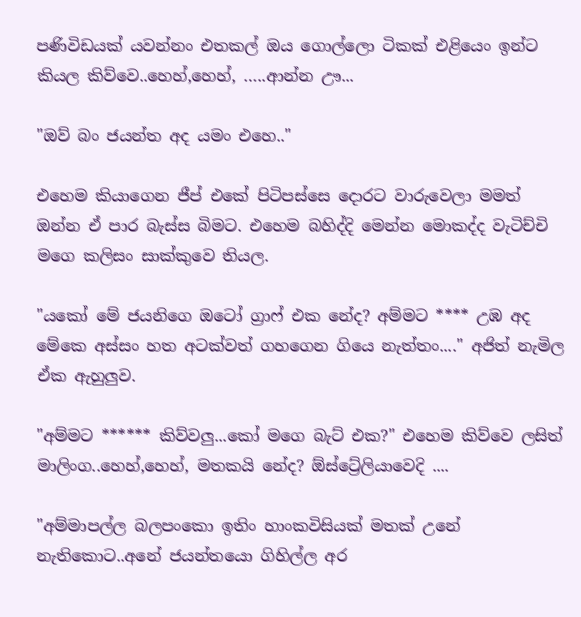පණිවිඩයක් යවන්නං එතකල් ඔය ගොල්ලො ටිකක් එළියෙං ඉන්ට කියල කිව්වෙ..හෙහ්,හෙහ්, …..ආන්න ඌ...

"ඔව් බං ජයන්ත අද යමං එහෙ.."

එහෙම කියාගෙන ජීප් එකේ පිටිපස්සෙ දොරට වාරුවෙලා මමත් ඔන්න ඒ පාර බැස්ස බිමට. එහෙම බහිද්දි මෙන්න මොකද්ද වැටිච්චි මගෙ කලිසං සාක්කුවෙ තියල.

"යකෝ මේ ජයනිගෙ ඔටෝ ග්‍රාෆ් එක නේද? අම්මට **** උඹ අද මේකෙ අස්සං හත අටක්වත් ගහගෙන ගියෙ නැත්තං...." අජිත් නැමිල ඒක ඇහුලුව.

"අම්මට ****** කිව්වලු...කෝ මගෙ බැට් එක?" එහෙම කිව්වෙ ලසිත් මාලිංග..හෙහ්,හෙහ්, මතකයි නේද? ඕස්ට්‍රේලියාවෙදි ....

"අම්මාපල්ල බලපංකො ඉතිං හාංකවිසියක් මතක් උනේ නැතිකොට..අනේ ජයන්තයො ගිහිල්ල අර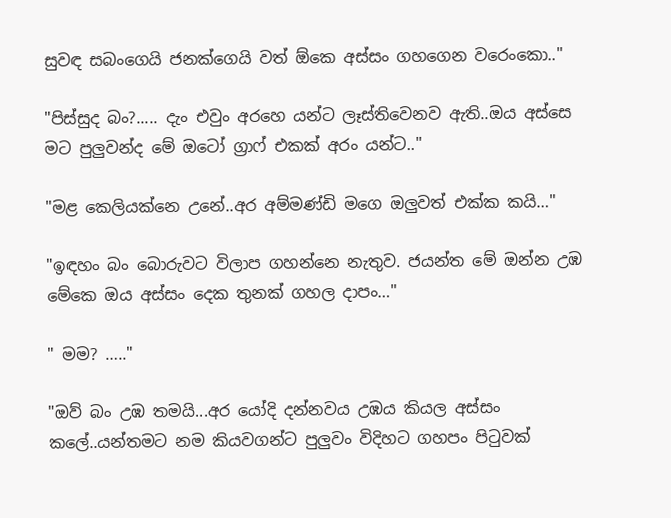සුවඳ සබංගෙයි ජනක්ගෙයි වත් ඕකෙ අස්සං ගහගෙන වරෙංකො.."

"පිස්සුද බං?..... දැං එවුං අරහෙ යන්ට ලෑස්තිවෙනව ඇති..ඔය අස්සෙ මට පුලුවන්ද මේ ඔටෝ ග්‍රාෆ් එකක් අරං යන්ට.."

"මළ කෙලියක්නෙ උනේ..අර අම්මණ්ඩි මගෙ ඔලුවත් එක්ක කයි…"

"ඉඳහං බං බොරුවට විලාප ගහන්නෙ නැතුව. ජයන්ත මේ ඔන්න උඹ මේකෙ ඔය අස්සං දෙක තුනක් ගහල දාපං…"

" මම? ….."

"ඔව් බං උඹ තමයි...අර යෝදි දන්නවය උඹය කියල අස්සං කලේ..යන්තමට නම කියවගන්ට පුලුවං විදිහට ගහපං පිටුවක්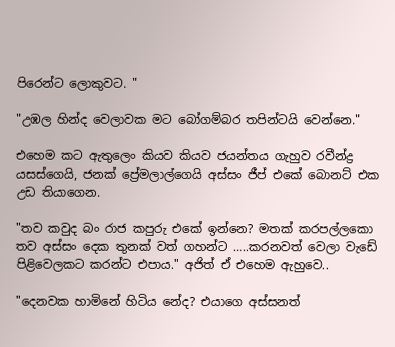පිරෙන්ට ලොකුවට. "

"උඹල හින්ද වෙලාවක මට බෝගම්බර තපින්ටයි වෙන්නෙ."

එහෙම කට ඇතුලෙං කියව කියව ජයන්තය ගැහුව රවීන්ද්‍ර යසස්ගෙයි, ජනක් ප්‍රේමලාල්ගෙයි අස්සං ජීප් එකේ බොනට් එක උඩ තියාගෙන.

"තව කවුද බං රාජ කපුරු එකේ ඉන්නෙ? මතක් කරපල්ලකො තව අස්සං දෙක තුනක් වත් ගහන්ට …..කරනවත් වෙලා වැඩේ පිළිවෙලකට කරන්ට එපාය." අජිත් ඒ එහෙම ඇහුවෙ..

"දෙනවක හාමිනේ හිටිය නේද? එයාගෙ අස්සනත්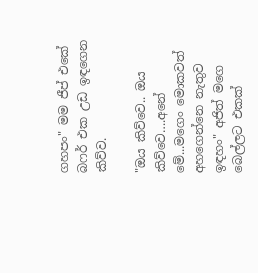ගහපං" මම ජීප් එකේ බෆර් එක උඩ ඉඳගෙන කිව්ව.

"ඔය කිව්වෙ.. ඔය කිව්වෙ….අනේ මේ...මගෙං මොකවත් අහගෙන්නෙ නැතුව ඉඳහං" අජිත් මගෙ බෙල්ලට එකක්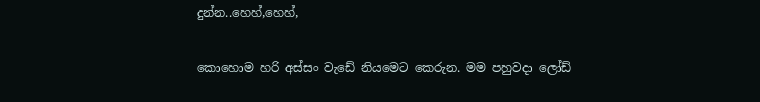දුන්න..හෙහ්,හෙහ්,

කොහොම හරි අස්සං වැඩේ නියමෙට කෙරුන. මම පහුවදා ලෝඩ්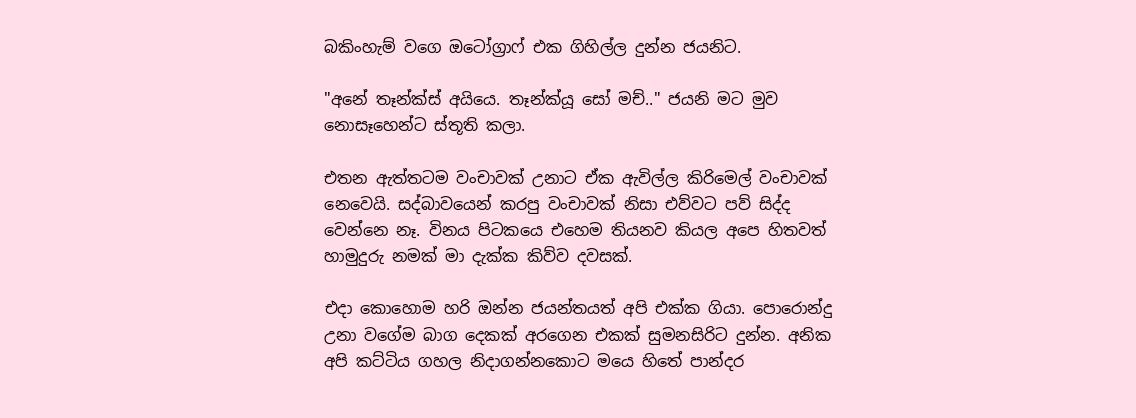බකිංහැම් වගෙ ඔටෝග්‍රාෆ් එක ගිහිල්ල දුන්න ජයනිට.

"අනේ තෑන්ක්ස් අයියෙ. තෑන්ක්යූ සෝ මච්.." ජයනි මට මුව නොසෑහෙන්ට ස්තූති කලා.

එතන ඇත්තටම වංචාවක් උනාට ඒක ඇවිල්ල කිරිමෙල් වංචාවක් නෙවෙයි. සද්බාවයෙන් කරපු වංචාවක් නිසා එව්වට පව් සිද්ද වෙන්නෙ නෑ. විනය පිටකයෙ එහෙම තියනව කියල අපෙ හිතවත් හාමුදුරු නමක් මා දැක්ක කිව්ව දවසක්.

එදා කොහොම හරි ඔන්න ජයන්තයත් අපි එක්ක ගියා. පොරොන්දු උනා වගේම බාග දෙකක් අරගෙන එකක් සුමනසිරිට දුන්න. අනික අපි කට්ටිය ගහල නිදාගන්නකොට මයෙ හිතේ පාන්දර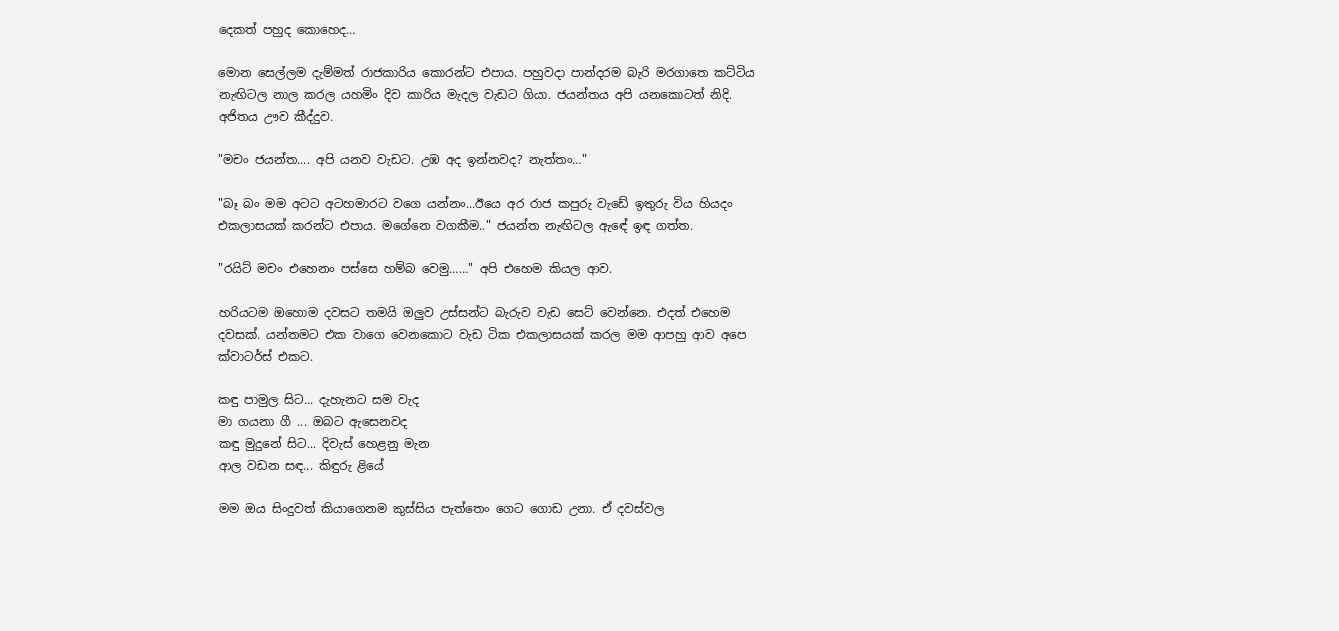දෙකත් පහුද කොහෙද…

මොන සෙල්ලම දැම්මත් රාජකාරිය කොරන්ට එපාය. පහුවදා පාන්දරම බැරි මරගාතෙ කට්ටිය නැඟිටල නාල කරල යහමිං දිව කාරිය මැදල වැඩට ගියා. ජයන්තය අපි යනකොටත් නිදි. අජිතය ඌව කීද්දුව.

"මචං ජයන්ත.... අපි යනව වැඩට. උඹ අද ඉන්නවද? නැත්තං…"

"බෑ බං මම අටට අටහමාරට වගෙ යන්නං...ඊයෙ අර රාජ කපුරු වැඩේ ඉතුරු විය හියදං එකලාසයක් කරන්ට එපාය. මගේනෙ වගකීම.." ජයන්ත නැඟිටල ඇඳේ ඉඳ ගත්ත.

"රයිට් මචං එහෙනං පස්සෙ හම්බ වෙමු……" අපි එහෙම කියල ආව.

හරියටම ඔහොම දවසට තමයි ඔලුව උස්සන්ට බැරුව වැඩ සෙට් වෙන්නෙ. එදත් එහෙම දවසක්. යන්තමට එක වාගෙ වෙනකොට වැඩ ටික එකලාසයක් කරල මම ආපහු ආව අපෙ ක්වාටර්ස් එකට.

කඳු පාමුල සිට... දැහැනට සම වැද
මා ගයනා ගී ... ඔබට ඇසෙනවද
කඳු මුදුනේ සිට... දිවැස් හෙළනු මැන
ආල වඩන සඳ... කිඳුරු ළියේ

මම ඔය සිංදුවත් කියාගෙනම කුස්සිය පැත්තෙං ගෙට ගොඩ උනා. ඒ දවස්වල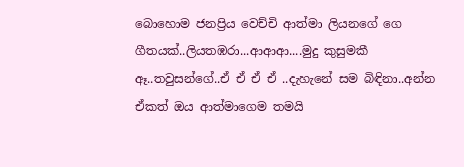බොහොම ජනප්‍රිය වෙච්චි ආත්මා ලියනගේ ගෙ ගීතයක්..ලියතඹරා...ආආආ....මුදු කුසුමකී ඈ..තවුසන්ගේ..ඒ ඒ ඒ ඒ ..දැහැනේ සම බිඳිනා..අන්න ඒකත් ඔය ආත්මාගෙම තමයි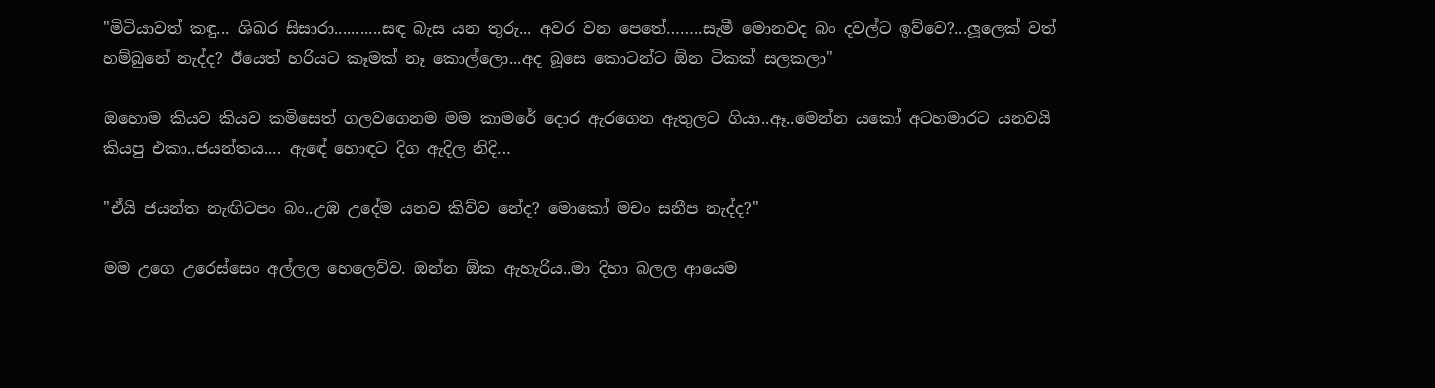"මිටියාවත් කඳු... ශිඛර සිසාරා...........සඳ බැස යන තුරු... අවර වන පෙතේ……..සැමී මොනවද බං දවල්ට ඉව්වෙ?...ලූලෙක් වත් හම්බුනේ නැද්ද? ඊයෙත් හරියට කෑමක් නෑ කොල්ලො...අද බූසෙ කොටන්ට ඕන ටිකක් සලකලා"

ඔහොම කියව කියව කමිසෙත් ගලවගෙනම මම කාමරේ දොර ඇරගෙන ඇතුලට ගියා..ඈ..මෙන්න යකෝ අටහමාරට යනවයි කියපු එකා..ජයන්තය.... ඇඳේ හොඳට දිග ඇදිල නිදි…

"ඒයි ජයන්ත නැඟිටපං බං..උඹ උදේම යනව කිව්ව නේද? මොකෝ මචං සනීප නැද්ද?"

මම උගෙ උරෙස්සෙං අල්ලල හෙලෙව්ව. ඔන්න ඕක ඇහැරිය..මා දිහා බලල ආයෙම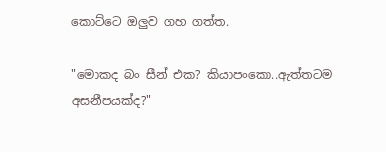කොට්ටෙ ඔලුව ගහ ගත්ත.

"මොකද බං සීන් එක? කියාපංකො..ඇත්තටම අසනීපයක්ද?"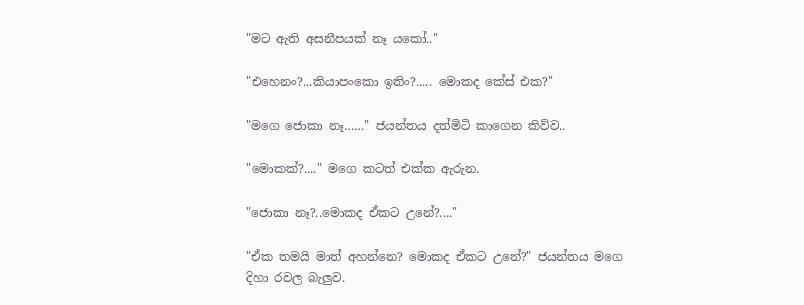"මට ඇති අසනීපයක් නෑ යකෝ.."

"එහෙනං?...කියාපංකො ඉතිං?..... මොකද කේස් එක?"

"මගෙ ජොකා නෑ……" ජයන්තය දත්මිටි කාගෙන කිව්ව..

"මොකක්?...." මගෙ කටත් එක්ක ඇරුන.

"ජොකා නෑ?..මොකද ඒකට උනේ?...."

"ඒක තමයි මාත් අහන්නෙ? මොකද ඒකට උනේ?" ජයන්තය මගෙ දිහා රවල බැලුව.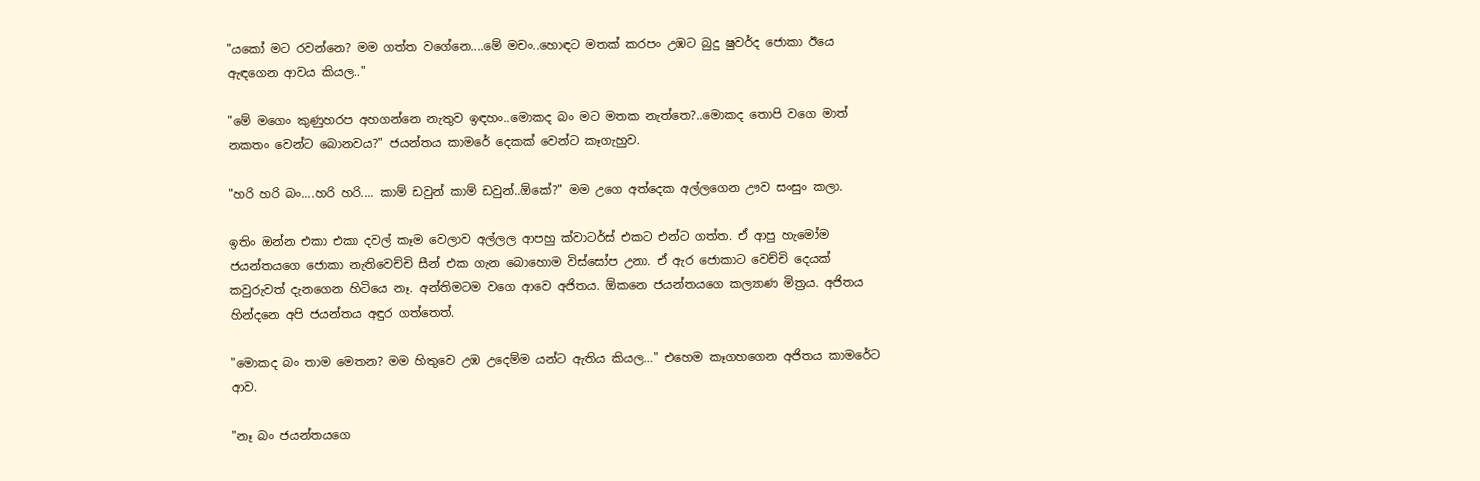"යකෝ මට රවන්නෙ? මම ගත්ත වගේනෙ....මේ මචං..හොඳට මතක් කරපං උඹට බුදු ෂුවර්ද ජොකා ඊයෙ ඇඳගෙන ආවය කියල.."

"මේ මගෙං කුණුහරප අහගන්නෙ නැතුව ඉඳහං..මොකද බං මට මතක නැත්තෙ?..මොකද තොපි වගෙ මාත් නකතං වෙන්ට බොනවය?" ජයන්තය කාමරේ දෙකක් වෙන්ට කෑගැහුව.

"හරි හරි බං....හරි හරි.... කාම් ඩවුන් කාම් ඩවුන්..ඕකේ?" මම උගෙ අත්දෙක අල්ලගෙන ඌව සංසුං කලා.

ඉතිං ඔන්න එකා එකා දවල් කෑම වෙලාව අල්ලල ආපහු ක්වාටර්ස් එකට එන්ට ගත්ත. ඒ ආපු හැමෝම ජයන්තයගෙ ජොකා නැතිවෙච්චි සීන් එක ගැන බොහොම විස්සෝප උනා. ඒ ඇර ජොකාට වෙච්චි දෙයක් කවුරුවත් දැනගෙන හිටියෙ නෑ. අන්තිමටම වගෙ ආවෙ අජිතය. ඕකනෙ ජයන්තයගෙ කල්‍යාණ මිත්‍රය. අජිතය හින්දනෙ අපි ජයන්තය අඳුර ගත්තෙත්.

"මොකද බං තාම මෙතන? මම හිතුවෙ උඹ උදෙම්ම යන්ට ඇතිය කියල…" එහෙම කෑගහගෙන අජිතය කාමරේට ආව.

"නෑ බං ජයන්තයගෙ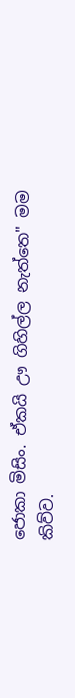ජොකා මිසිං. ඒකයි ඌ ගිහිල්ල නැත්තෙ" මම කිව්ව.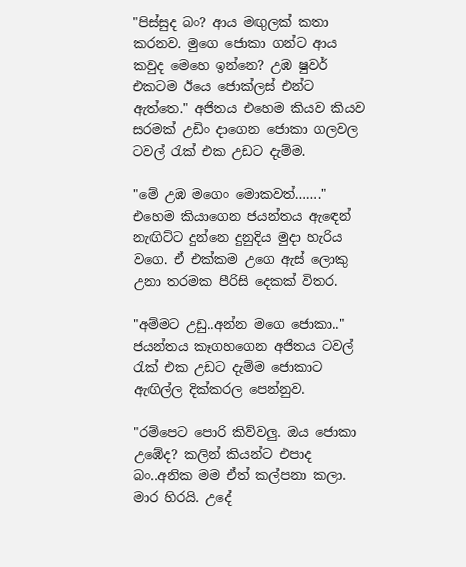"පිස්සුද බං? ආය මඟුලක් කතා කරනව. මුගෙ ජොකා ගන්ට ආය කවුද මෙහෙ ඉන්නෙ? උඹ ෂුවර් එකටම ඊයෙ ජොක්ලස් එන්ට ඇත්තෙ." අජිතය එහෙම කියව කියව සරමක් උඩිං දාගෙන ජොකා ගලවල ටවල් රැක් එක උඩට දැම්ම.

"මේ උඹ මගෙං මොකවත්……." එහෙම කියාගෙන ජයන්තය ඇඳෙන් නැඟිට්ට දුන්නෙ දුනුදිය මුදා හැරිය වගෙ. ඒ එක්කම උගෙ ඇස් ලොකු උනා තරමක පීරිසි දෙකක් විතර.

"අම්මට උඩු..අන්න මගෙ ජොකා.." ජයන්තය කෑගහගෙන අජිතය ටවල් රැක් එක උඩට දැම්ම ජොකාට ඇඟිල්ල දික්කරල පෙන්නුව.

"රම්පෙට පොරි කිව්වලු. ඔය ජොකා උඹේද? කලින් කියන්ට එපාද බං..අනික මම ඒත් කල්පනා කලා. මාර හිරයි. උදේ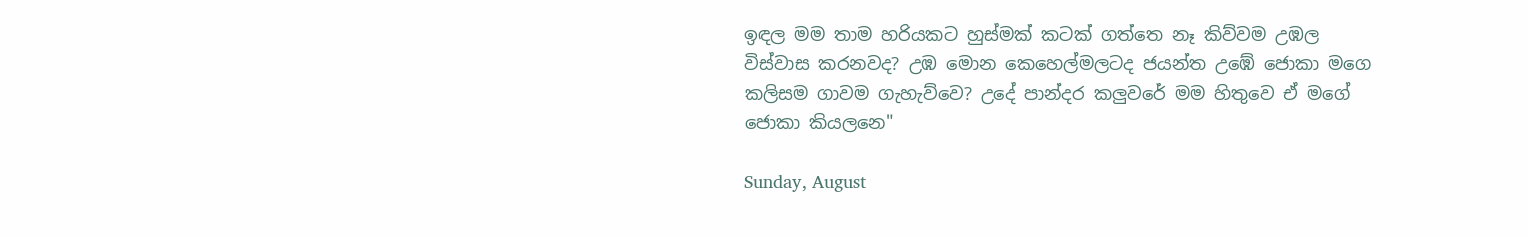ඉඳල මම තාම හරියකට හුස්මක් කටක් ගත්තෙ නෑ කිව්වම උඹල විස්වාස කරනවද? උඹ මොන කෙහෙල්මලටද ජයන්ත උඹේ ජොකා මගෙ කලිසම ගාවම ගැහැව්වෙ? උදේ පාන්දර කලුවරේ මම හිතුවෙ ඒ මගේ ජොකා කියලනෙ"

Sunday, August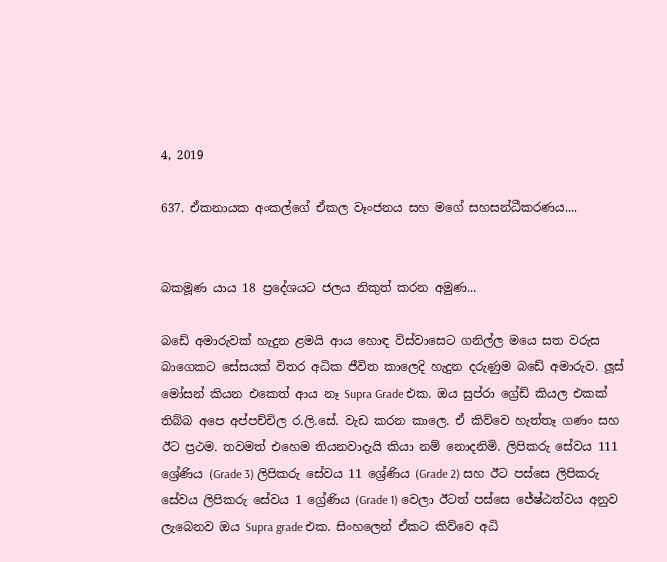4, 2019

637. ඒකනායක අංකල්ගේ ඒකල වෑංජනය සහ මගේ සහසන්ධීකරණය....


බකමූණ යාය 18 ප්‍රදේශයට ජලය නිකුත් කරන අමුණ...

බඩේ අමාරුවක් හැදුන ළමයි ආය හොඳ විස්වාසෙට ගනිල්ල මයෙ සත වරුස බාගෙකට සේසයක් විතර අධික ජීවිත කාලෙදි හැදුන දරුණුම බඩේ අමාරුව. ලූස් මෝසන් කියන එකෙත් ආය නෑ Supra Grade එක. ඔය සුප්රා ග්‍රේඩ් කියල එකක් තිබ්බ අපෙ අප්පච්චිල ර.ලි.සේ. වැඩ කරන කාලෙ. ඒ කිව්වෙ හැත්තෑ ගණං සහ ඊට ප්‍රථම. තවමත් එහෙම තියනවාදැයි කියා නම් නොදනිමි. ලිපිකරු සේවය 111 ශ්‍රේණිය (Grade 3) ලිපිකරු සේවය 11 ශ්‍රේණිය (Grade 2) සහ ඊට පස්සෙ ලිපිකරු සේවය ලිපිකරු සේවය 1 ග්‍රේණිය (Grade 1) වෙලා ඊටත් පස්සෙ ජේෂ්ඨත්වය අනුව ලැබෙනව ඔය Supra grade එක. සිංහලෙන් ඒකට කිව්වෙ අධි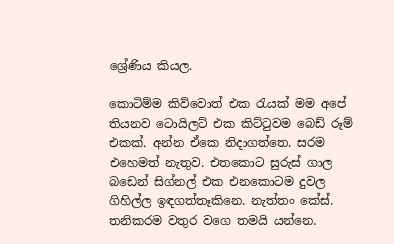ශ්‍රේණිය කියල.

කොටිම්ම කිව්වොත් එක රැයක් මම අපේ තියනව ටොයිලට් එක කිට්ටුවම බෙඩ් රූම් එකක්. අන්න ඒකෙ නිදාගත්තෙ. සරම එහෙමත් නැතුව. එතකොට සුරුස් ගාල බඩෙන් සිග්නල් එක එනකොටම දුවල ගිහිල්ල ඉඳගත්තෑකිනෙ. නැත්තං කේස්. තනිකරම වතුර වගෙ තමයි යන්නෙ.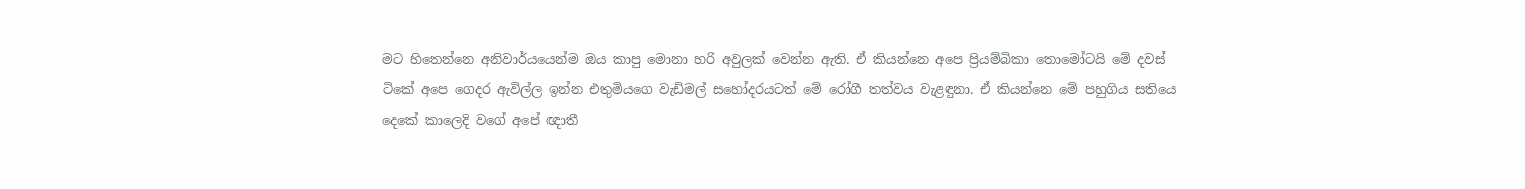මට හිතෙන්නෙ අනිවාර්යයෙන්ම ඔය කාපු මොනා හරි අවුලක් වෙන්න ඇති. ඒ කියන්නෙ අපෙ ප්‍රියම්බිකා තොමෝටයි මේ දවස් ටිකේ අපෙ ගෙදර ඇවිල්ල ඉන්න එතුමියගෙ වැඩිමල් සහෝදරයටත් මේ රෝගී තත්වය වැළඳුනා. ඒ කියන්නෙ මේ පහුගිය සතියෙ දෙකේ කාලෙදි වගේ අපේ ඥාතී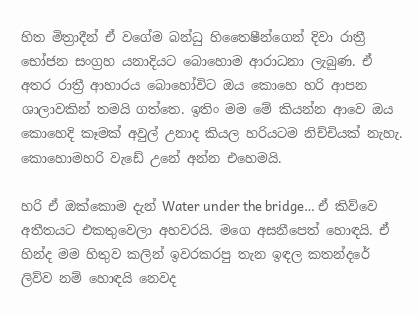හිත මිත්‍රාදීන් ඒ වගේම බන්ධු හිතෛෂීන්ගෙන් දිවා රාත්‍රී භෝජන සංග්‍රහ යනාදියට බොහොම ආරාධනා ලැබුණ. ඒ අතර රාත්‍රී ආහාරය බොහෝවිට ඔය කොහෙ හරි ආපන ශාලාවකින් තමයි ගත්තෙ. ඉතිං මම මේ කියන්න ආවෙ ඔය කොහෙදි කෑමක් අවුල් උනාද කියල හරියටම නිච්චියක් නැහැ. කොහොමහරි වැඩේ උනේ අන්න එහෙමයි.

හරි ඒ ඔක්කොම දැන් Water under the bridge… ඒ කිව්වෙ අතීතයට එකතුවෙලා අහවරයි. මගෙ අසනීපෙත් හොඳයි. ඒ හින්ද මම හිතුව කලින් ඉවරකරපු තැන ඉඳල කතන්දරේ ලිව්ව නම් හොඳයි නෙවද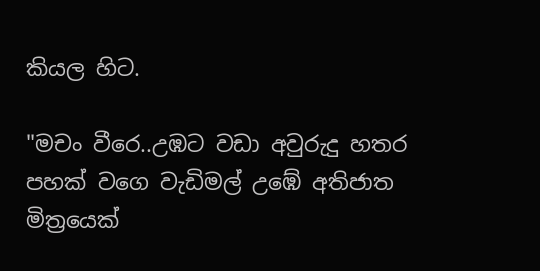කියල හිට.

"මචං වීරෙ..උඹට වඩා අවුරුදු හතර පහක් වගෙ වැඩිමල් උඹේ අතිජාත මිත්‍රයෙක්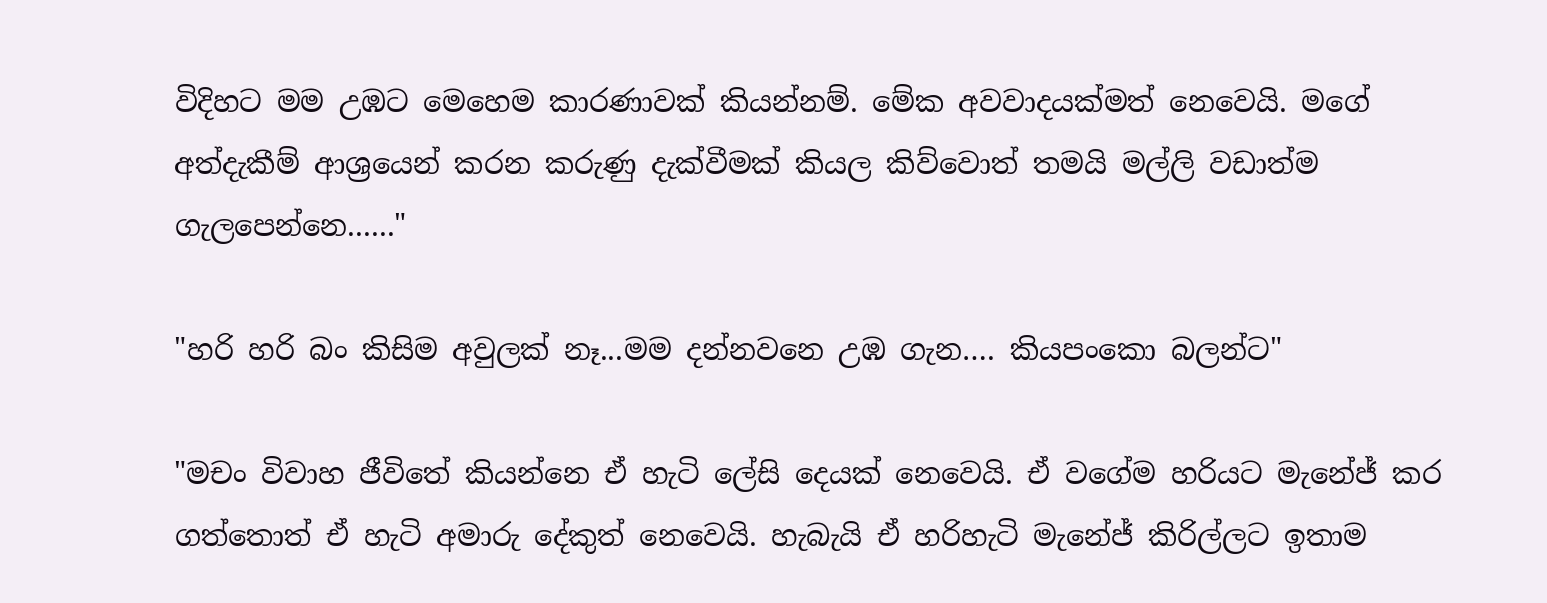විදිහට මම උඹට මෙහෙම කාරණාවක් කියන්නම්. මේක අවවාදයක්මත් නෙවෙයි. මගේ අත්දැකීම් ආශ්‍රයෙන් කරන කරුණු දැක්වීමක් කියල කිව්වොත් තමයි මල්ලි වඩාත්ම ගැලපෙන්නෙ......"

"හරි හරි බං කිසිම අවුලක් නෑ...මම දන්නවනෙ උඹ ගැන…. කියපංකො බලන්ට"

"මචං විවාහ ජීවිතේ කියන්නෙ ඒ හැටි ලේසි දෙයක් නෙවෙයි. ඒ වගේම හරියට මැනේජ් කර ගත්තොත් ඒ හැටි අමාරු දේකුත් නෙවෙයි. හැබැයි ඒ හරිහැටි මැනේජ් කිරිල්ලට ඉතාම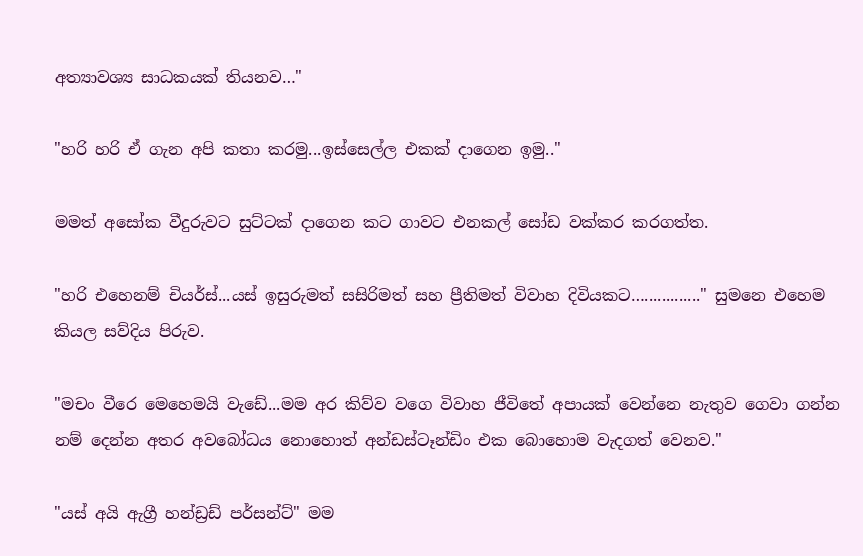අත්‍යාවශ්‍ය සාධකයක් තියනව…"

"හරි හරි ඒ ගැන අපි කතා කරමු...ඉස්සෙල්ල එකක් දාගෙන ඉමු.."

මමත් අසෝක වීදුරුවට සුට්ටක් දාගෙන කට ගාවට එනකල් සෝඩ වක්කර කරගත්ත.

"හරි එහෙනම් චියර්ස්...යස් ඉසුරුමත් සසිරිමත් සහ ප්‍රීතිමත් විවාහ දිවියකට…............." සුමනෙ එහෙම කියල සව්දිය පිරුව.

"මචං වීරෙ මෙහෙමයි වැඩේ...මම අර කිව්ව වගෙ විවාහ ජීවිතේ අපායක් වෙන්නෙ නැතුව ගෙවා ගන්න නම් දෙන්න අතර අවබෝධය නොහොත් අන්ඩස්ටෑන්ඩිං එක බොහොම වැදගත් වෙනව."

"යස් අයි ඇග්‍රී හන්ඩ්‍රඩ් පර්සන්ට්" මම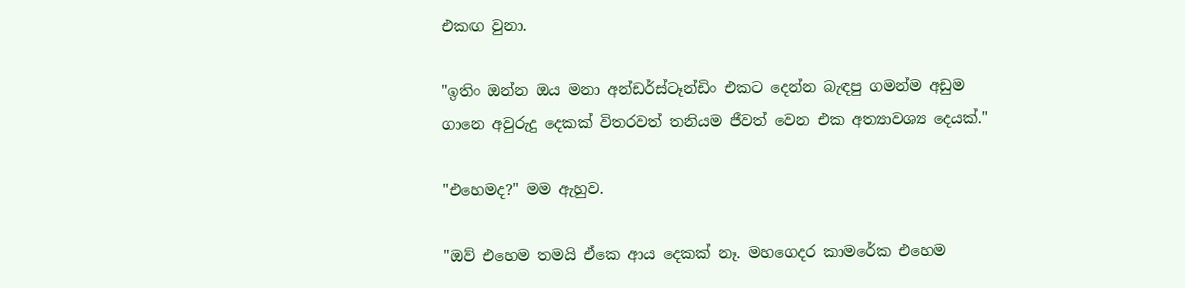එකඟ වුනා.

"ඉතිං ඔන්න ඔය මනා අන්ඩර්ස්ටෑන්ඩිං එකට දෙන්න බැඳපු ගමන්ම අඩුම ගානෙ අවුරුදු දෙකක් විතරවත් තනියම ජීවත් වෙන එක අත්‍යාවශ්‍ය දෙයක්."

"එහෙමද?" මම ඇහුව.

"ඔව් එහෙම තමයි ඒකෙ ආය දෙකක් නෑ. මහගෙදර කාමරේක එහෙම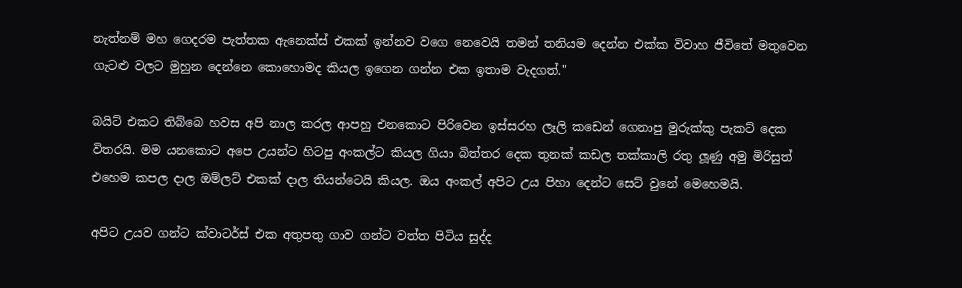නැත්නම් මහ ගෙදරම පැත්තක ඇනෙක්ස් එකක් ඉන්නව වගෙ නෙවෙයි තමන් තනියම දෙන්න එක්ක විවාහ ජීවිතේ මතුවෙන ගැටළු වලට මුහුන දෙන්නෙ කොහොමද කියල ඉගෙන ගන්න එක ඉතාම වැදගත්."

බයිට් එකට තිබ්බෙ හවස අපි නාල කරල ආපහු එනකොට පිරිවෙන ඉස්සරහ ලෑලි කඩෙන් ගෙනාපු මුරුක්කු පැකට් දෙක විතරයි. මම යනකොට අපෙ උයන්ට හිටපු අංකල්ට කියල ගියා බිත්තර දෙක තුනක් කඩල තක්කාලි රතු ලූණු අමු මිරිසුත් එහෙම කපල දාල ඔම්ලට් එකක් දාල තියන්ටෙයි කියල. ඔය අංකල් අපිට උය පිහා දෙන්ට සෙට් වුනේ මෙහෙමයි.

අපිට උයව ගන්ට ක්වාටර්ස් එක අතුපතු ගාව ගන්ට වත්ත පිටිය සුද්ද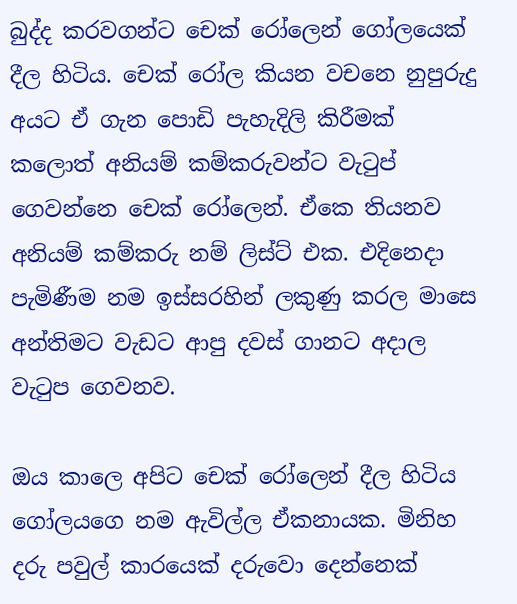බුද්ද කරවගන්ට චෙක් රෝලෙන් ගෝලයෙක් දීල හිටිය. චෙක් රෝල කියන වචනෙ නුපුරුදු අයට ඒ ගැන පොඩි පැහැදිලි කිරීමක් කලොත් අනියම් කම්කරුවන්ට වැටුප් ගෙවන්නෙ චෙක් රෝලෙන්. ඒකෙ තියනව අනියම් කම්කරු නම් ලිස්ට් එක. එදිනෙදා පැමිණීම නම ඉස්සරහින් ලකුණු කරල මාසෙ අන්තිමට වැඩට ආපු දවස් ගානට අදාල වැටුප ගෙවනව.

ඔය කාලෙ අපිට චෙක් රෝලෙන් දීල හිටිය ගෝලයගෙ නම ඇවිල්ල ඒකනායක. මිනිහ දරු පවුල් කාරයෙක් දරුවො දෙන්නෙක්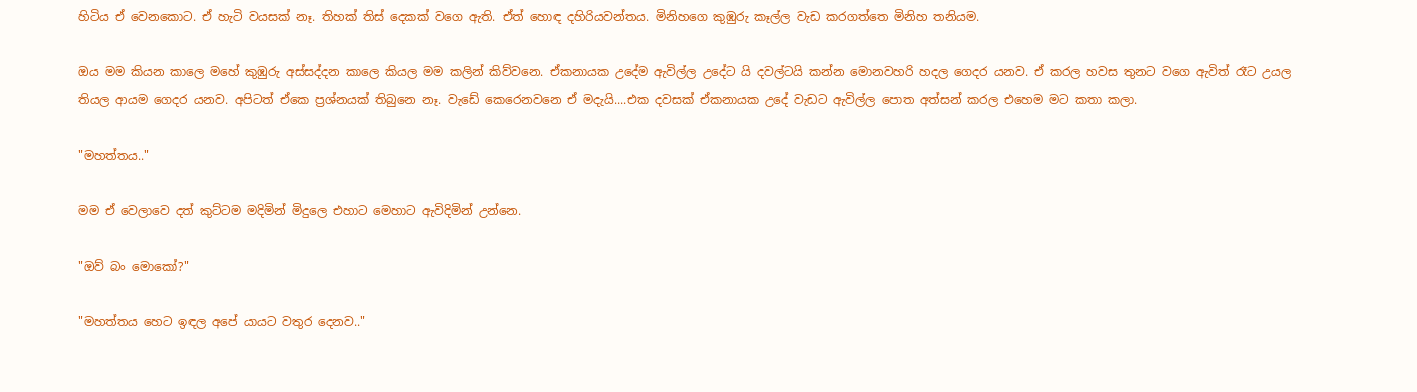හිටිය ඒ වෙනකොට. ඒ හැටි වයසක් නෑ. තිහක් තිස් දෙකක් වගෙ ඇති. ඒත් හොඳ දහිරියවන්තය. මිනිහගෙ කුඹුරු කෑල්ල වැඩ කරගත්තෙ මිනිහ තනියම.

ඔය මම කියන කාලෙ මහේ කුඹුරු අස්සද්දන කාලෙ කියල මම කලින් කිව්වනෙ. ඒකනායක උදේම ඇවිල්ල උදේට යි දවල්ටයි කන්න මොනවහරි හදල ගෙදර යනව. ඒ කරල හවස තුනට වගෙ ඇවිත් රෑට උයල තියල ආයම ගෙදර යනව. අපිටත් ඒකෙ ප්‍රශ්නයක් තිබුනෙ නෑ. වැඩේ කෙරෙනවනෙ ඒ මදැයි....එක දවසක් ඒකනායක උදේ වැඩට ඇවිල්ල පොත අත්සන් කරල එහෙම මට කතා කලා.

"මහත්තය.."

මම ඒ වෙලාවෙ දත් කුට්ටම මදිමින් මිදුලෙ එහාට මෙහාට ඇවිදිමින් උන්නෙ.

"ඔව් බං මොකෝ?"

"මහත්තය හෙට ඉඳල අපේ යායට වතුර දෙනව.."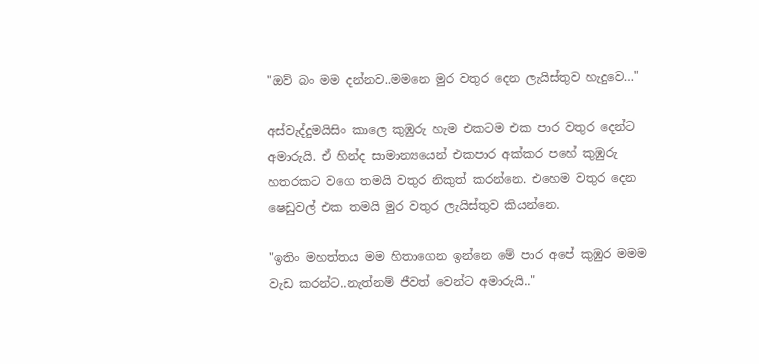"ඔව් බං මම දන්නව..මමනෙ මුර වතුර දෙන ලැයිස්තුව හැදුවෙ…"

අස්වැද්දුමයිසිං කාලෙ කුඹුරු හැම එකටම එක පාර වතුර දෙන්ට අමාරුයි. ඒ හින්ද සාමාන්‍යයෙන් එකපාර අක්කර පහේ කුඹුරු හතරකට වගෙ තමයි වතුර නිකුත් කරන්නෙ. එහෙම වතුර දෙන ෂෙඩුවල් එක තමයි මුර වතුර ලැයිස්තුව කියන්නෙ.

"ඉතිං මහත්තය මම හිතාගෙන ඉන්නෙ මේ පාර අපේ කුඹුර මමම වැඩ කරන්ට..නැත්නම් ජීවත් වෙන්ට අමාරුයි.."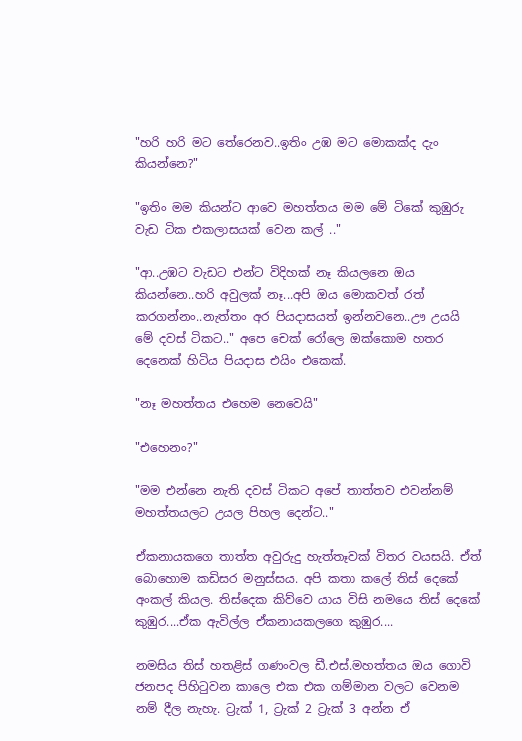"හරි හරි මට තේරෙනව..ඉතිං උඹ මට මොකක්ද දැං කියන්නෙ?"

"ඉතිං මම කියන්ට ආවෙ මහත්තය මම මේ ටිකේ කුඹුරු වැඩ ටික එකලාසයක් වෙන කල් .."

"ආ..උඹට වැඩට එන්ට විදිහක් නෑ කියලනෙ ඔය කියන්නෙ..හරි අවුලක් නෑ...අපි ඔය මොකවත් රත් කරගන්නං..නැත්තං අර පියදාසයත් ඉන්නවනෙ..ඌ උයයි මේ දවස් ටිකට.." අපෙ චෙක් රෝලෙ ඔක්කොම හතර දෙනෙක් හිටිය පියදාස එයිං එකෙක්.

"නෑ මහත්තය එහෙම නෙවෙයි"

"එහෙනං?"

"මම එන්නෙ නැති දවස් ටිකට අපේ තාත්තව එවන්නම් මහත්තයලට උයල පිහල දෙන්ට.."

ඒකනායකගෙ තාත්ත අවුරුදු හැත්තෑවක් විතර වයසයි. ඒත් බොහොම කඩිසර මනුස්සය. අපි කතා කලේ තිස් දෙකේ අංකල් කියල. තිස්දෙක කිව්වෙ යාය විසි නමයෙ තිස් දෙකේ කුඹුර....ඒක ඇවිල්ල ඒකනායකලගෙ කුඹුර....

නමසිය තිස් හතළිස් ගණංවල ඩී.එස්.මහත්තය ඔය ගොවි ජනපද පිහිටුවන කාලෙ එක එක ගම්මාන වලට වෙනම නම් දීල නැහැ. ට්‍රැක් 1, ට්‍රැක් 2 ට්‍රැක් 3 අන්න ඒ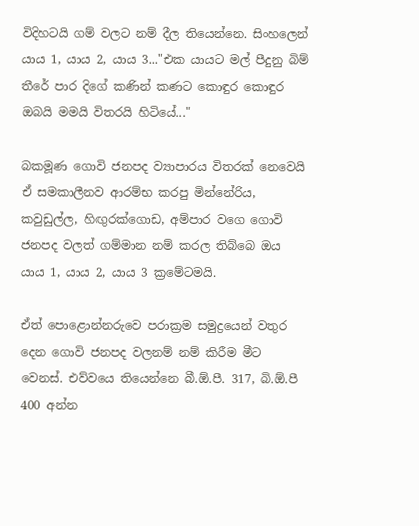විදිහටයි ගම් වලට නම් දීල තියෙන්නෙ. සිංහලෙන් යාය 1, යාය 2, යාය 3..."එක යායට මල් පීදුනු බිම් තීරේ පාර දිගේ කණින් කණට කොඳුර කොඳුර ඔබයි මමයි විතරයි හිටියේ..."

බකමූණ ගොවි ජනපද ව්‍යාපාරය විතරක් නෙවෙයි ඒ සමකාලීනව ආරම්භ කරපු මින්නේරිය, කවුඩුල්ල, හිඟුරක්ගොඩ, අම්පාර වගෙ ගොවි ජනපද වලත් ගම්මාන නම් කරල තිබ්බෙ ඔය යාය 1, යාය 2, යාය 3 ක්‍රමේටමයි.

ඒත් පොළොන්නරුවෙ පරාක්‍රම සමුද්‍රයෙන් වතුර දෙන ගොවි ජනපද වලනම් නම් කිරීම මීට වෙනස්. එව්වයෙ තියෙන්නෙ බී.ඕ.පී. 317, බි.ඕ.පී 400 අන්න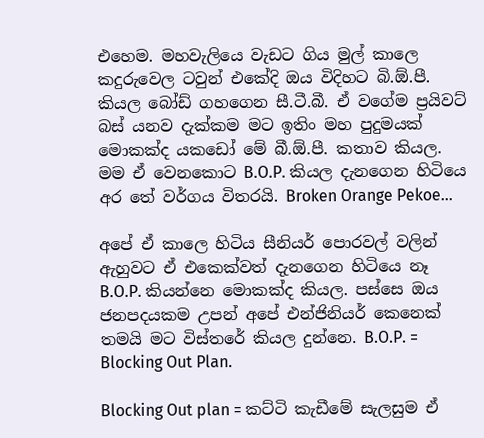එහෙම. මහවැලියෙ වැඩට ගිය මුල් කාලෙ කදුරුවෙල ටවුන් එකේදි ඔය විදිහට බි.ඕ.පී. කියල බෝඩ් ගහගෙන සී.ටී.බී. ඒ වගේම ප්‍රයිවට් බස් යනව දැක්කම මට ඉතිං මහ පුදුමයක් මොකක්ද යකඩෝ මේ බී.ඕ.පී. කතාව කියල. මම ඒ වෙනකොට B.O.P. කියල දැනගෙන හිටියෙ අර තේ වර්ගය විතරයි. Broken Orange Pekoe...

අපේ ඒ කාලෙ හිටිය සීනියර් පොරවල් වලින් ඇහුවට ඒ එකෙක්වත් දැනගෙන හිටියෙ නෑ B.O.P. කියන්නෙ මොකක්ද කියල. පස්සෙ ඔය ජනපදයකම උපන් අපේ එන්ජිනියර් කෙනෙක් තමයි මට විස්තරේ කියල දුන්නෙ. B.O.P. = Blocking Out Plan.

Blocking Out plan = කට්ටි කැඩීමේ සැලසුම ඒ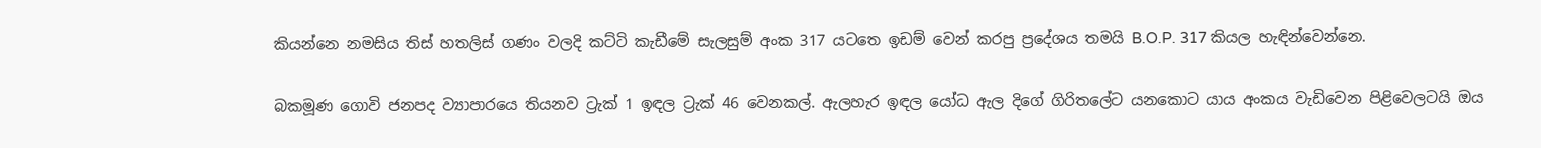කියන්නෙ නමසිය තිස් හතලිස් ගණං වලදි කට්ටි කැඩීමේ සැලසුම් අංක 317 යටතෙ ඉඩම් වෙන් කරපු ප්‍රදේශය තමයි B.O.P. 317 කියල හැඳින්වෙන්නෙ.

බකමූණ ගොවි ජනපද ව්‍යාපාරයෙ තියනව ට්‍රැක් 1 ඉඳල ට්‍රැක් 46 වෙනකල්. ඇලහැර ඉඳල යෝධ ඇල දිගේ ගිරිතලේට යනකොට යාය අංකය වැඩිවෙන පිළිවෙලටයි ඔය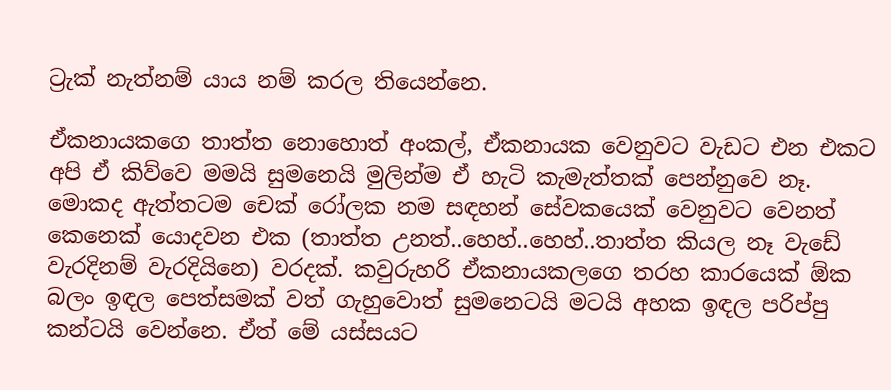ට්‍රැක් නැත්නම් යාය නම් කරල තියෙන්නෙ.

ඒකනායකගෙ තාත්ත නොහොත් අංකල්, ඒකනායක වෙනුවට වැඩට එන එකට අපි ඒ කිව්වෙ මමයි සුමනෙයි මුලින්ම ඒ හැටි කැමැත්තක් පෙන්නුවෙ නෑ. මොකද ඇත්තටම චෙක් රෝලක නම සඳහන් සේවකයෙක් වෙනුවට වෙනත් කෙනෙක් යොදවන එක (තාත්ත උනත්..හෙහ්..හෙහ්..තාත්ත කියල නෑ වැඩේ වැරදිනම් වැරදියිනෙ) වරදක්. කවුරුහරි ඒකනායකලගෙ තරහ කාරයෙක් ඕක බලං ඉඳල පෙත්සමක් වත් ගැහුවොත් සුමනෙටයි මටයි අහක ඉඳල පරිප්පු කන්ටයි වෙන්නෙ. ඒත් මේ යස්සයට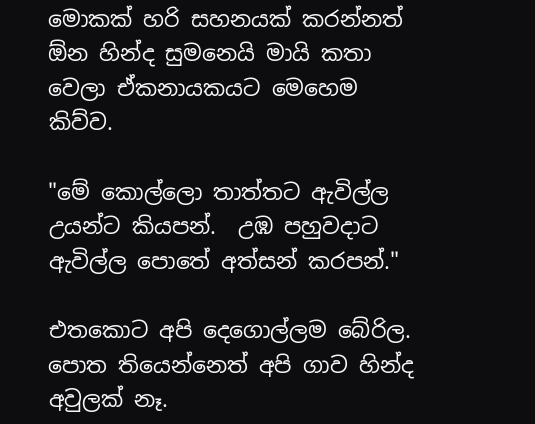මොකක් හරි සහනයක් කරන්නත් ඕන හින්ද සුමනෙයි මායි කතා වෙලා ඒකනායකයට මෙහෙම කිව්ව.

"මේ කොල්ලො තාත්තට ඇවිල්ල උයන්ට කියපන්.  උඹ පහුවදාට ඇවිල්ල පොතේ අත්සන් කරපන්."

එතකොට අපි දෙගොල්ලම බේරිල. පොත තියෙන්නෙත් අපි ගාව හින්ද අවුලක් නෑ.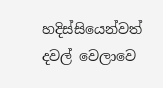හදිස්සියෙන්වත් දවල් වෙලාවෙ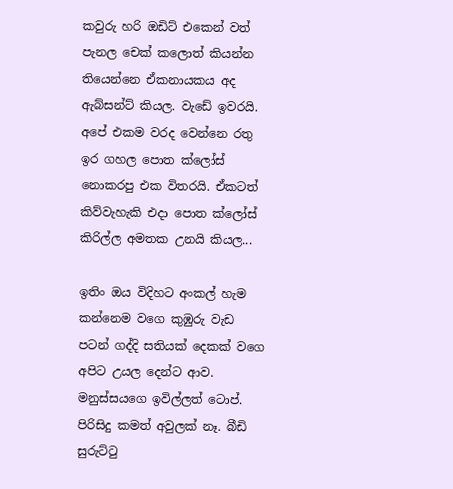කවුරු හරි ඔඩිට් එකෙන් වත් පැනල චෙක් කලොත් කියන්න තියෙන්නෙ ඒකනායකය අද ඇබ්සන්ට් කියල. වැඩේ ඉවරයි. අපේ එකම වරද වෙන්නෙ රතු ඉර ගහල පොත ක්ලෝස් නොකරපු එක විතරයි. ඒකටත් කිව්වැහැකි එදා පොත ක්ලෝස් කිරිල්ල අමතක උනයි කියල...

ඉතිං ඔය විදිහට අංකල් හැම කන්නෙම වගෙ කුඹුරු වැඩ පටන් ගද්දි සතියක් දෙකක් වගෙ අපිට උයල දෙන්ට ආව. මනුස්සයගෙ ඉවිල්ලත් ටොප්. පිරිසිදු කමත් අවුලක් නෑ. බීඩි සුරුට්ටු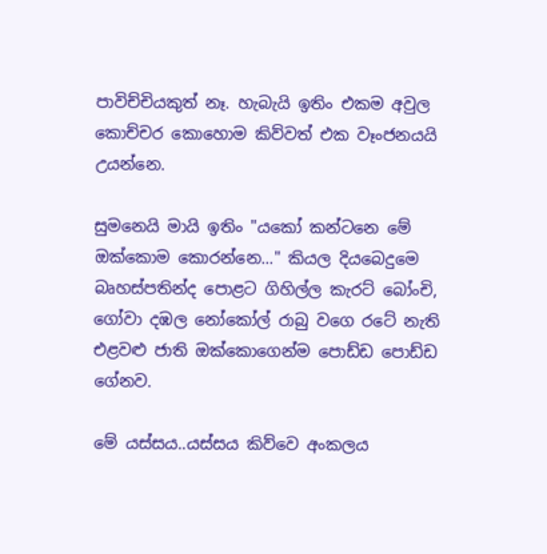පාවිච්චියකුත් නෑ. හැබැයි ඉතිං එකම අවුල කොච්චර කොහොම කිව්වත් එක වෑංජනයයි උයන්නෙ.

සුමනෙයි මායි ඉතිං "යකෝ කන්ටනෙ මේ ඔක්කොම කොරන්නෙ..." කියල දියබෙදුමෙ බෘහස්පතින්ද පොළට ගිහිල්ල කැරට් බෝංචි, ගෝවා දඹල නෝකෝල් රාබු වගෙ රටේ නැති එළවළු ජාති ඔක්කොගෙන්ම පොඩ්ඩ පොඩ්ඩ ගේනව.

මේ යස්සය..යස්සය කිව්වෙ අංකලය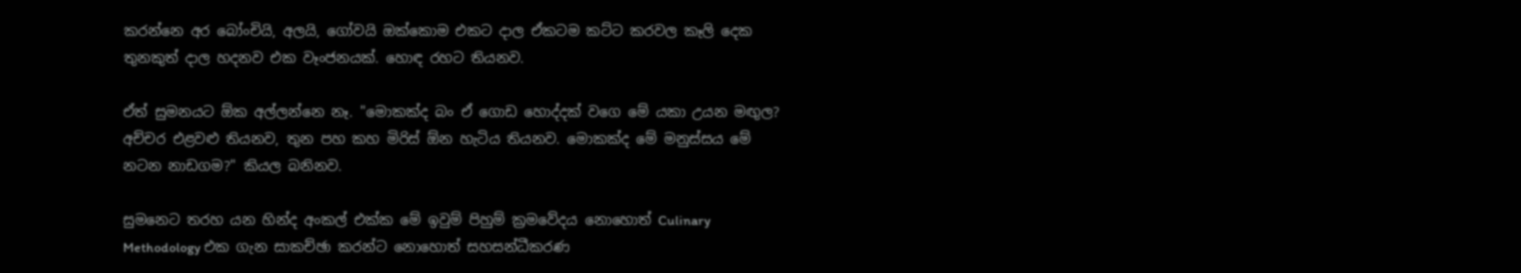කරන්නෙ අර බෝංචියි, අලයි, ගෝවයි ඔක්කොම එකට දාල ඒකටම කට්ට කරවල කෑලි දෙක තුනකුත් දාල හදනව එක වෑංජනයක්. හොඳ රහට තියනව.

ඒත් සුමනයට ඕක අල්ලන්නෙ නෑ. "මොකක්ද බං ඒ ගොඩ හොද්දක් වගෙ මේ යකා උයන මඟුල? අච්චර එළවළු තියනව, තුන පහ කහ මිරිස් ඕන හැටිය තියනව. මොකක්ද මේ මනුස්සය මේ නටන නාඩගම?" කියල බනිනව.

සුමනෙට තරහ යන හින්ද අංකල් එක්ක මේ ඉවුම් පිහුම් ක්‍රමවේදය නොහොත් Culinary Methodology එක ගැන සාකච්ඡා කරන්ට නොහොත් සහසන්ධීකරණ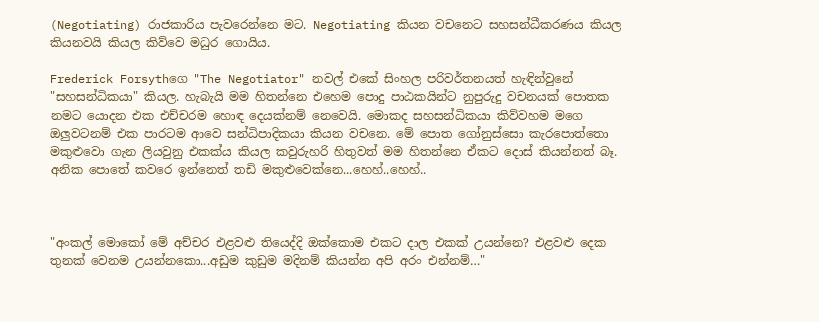(Negotiating) රාජකාරිය පැවරෙන්නෙ මට. Negotiating කියන වචනෙට සහසන්ධීකරණය කියල කියනවයි කියල කිව්වෙ මධුර ගොයිය.

Frederick Forsythගෙ "The Negotiator" නවල් එකේ සිංහල පරිවර්තනයත් හැඳින්වුනේ "සහසන්ධිකයා" කියල. හැබැයි මම හිතන්නෙ එහෙම පොදු පාඨකයින්ට නුපුරුදු වචනයක් පොතක නමට යොදන එක එච්චරම හොඳ දෙයක්නම් නෙවෙයි. මොකද සහසන්ධිකයා කිව්වහම මගෙ ඔලුවටනම් එක පාරටම ආවෙ සන්ධිපාදිකයා කියන වචනෙ. මේ පොත ගෝනුස්සො කැරපොත්තො මකුළුවො ගැන ලියවුනු එකක්ය කියල කවුරුහරි හිතුවත් මම හිතන්නෙ ඒකට දොස් කියන්නත් බෑ. අනික පොතේ කවරෙ ඉන්නෙත් තඩි මකුළුවෙක්නෙ...හෙහ්..හෙහ්..



"අංකල් මොකෝ මේ අච්චර එළවළු තියෙද්දි ඔක්කොම එකට දාල එකක් උයන්නෙ? එළවළු දෙක තුනක් වෙනම උයන්නකො...අඩුම කුඩුම මදිනම් කියන්න අපි අරං එන්නම්…"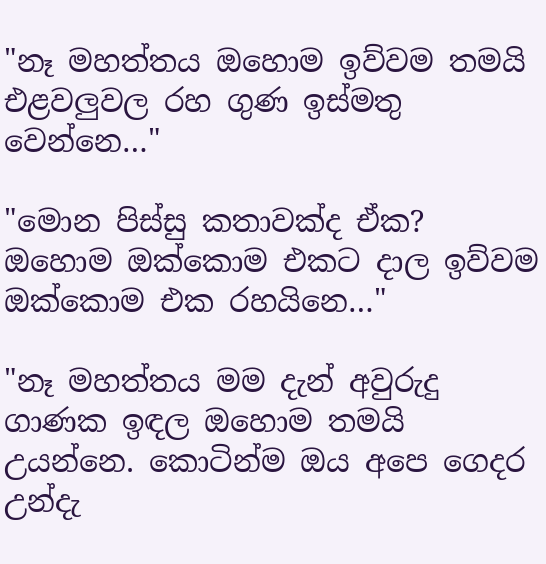"නෑ මහත්තය ඔහොම ඉව්වම තමයි එළවලුවල රහ ගුණ ඉස්මතු වෙන්නෙ…"

"මොන පිස්සු කතාවක්ද ඒක? ඔහොම ඔක්කොම එකට දාල ඉව්වම ඔක්කොම එක රහයිනෙ…"

"නෑ මහත්තය මම දැන් අවුරුදු ගාණක ඉඳල ඔහොම තමයි උයන්නෙ. කොටින්ම ඔය අපෙ ගෙදර උන්දැ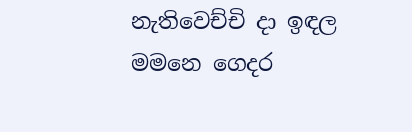නැතිවෙච්චි දා ඉඳල මමනෙ ගෙදර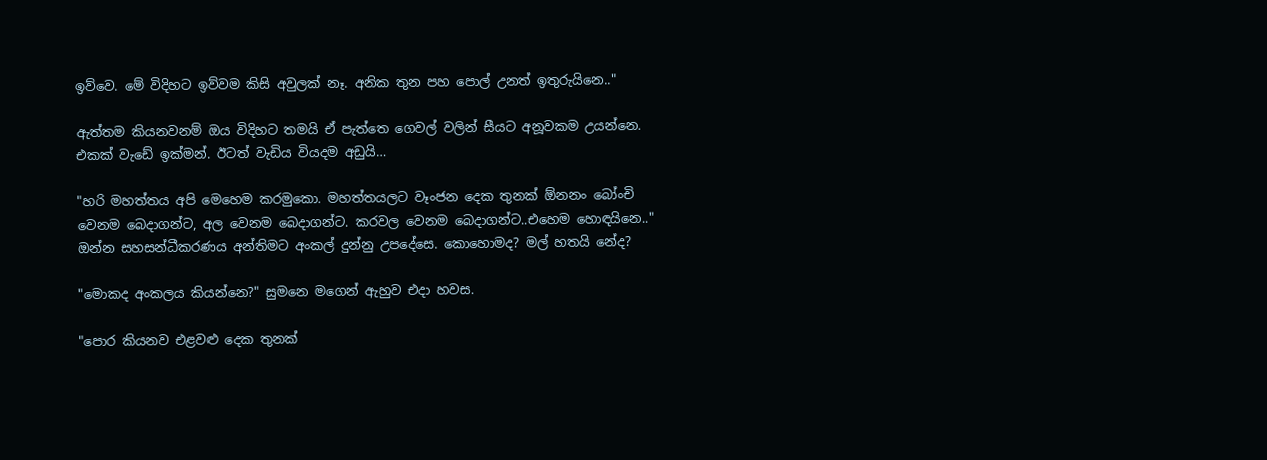ඉව්වෙ. මේ විදිහට ඉව්වම කිසි අවුලක් නෑ. අනික තුන පහ පොල් උනත් ඉතුරුයිනෙ.."

ඇත්තම කියනවනම් ඔය විදිහට තමයි ඒ පැත්තෙ ගෙවල් වලින් සීයට අනූවකම උයන්නෙ. එකක් වැඩේ ඉක්මන්. ඊටත් වැඩිය වියදම අඩුයි…

"හරි මහත්තය අපි මෙහෙම කරමුකො. මහත්තයලට වෑංජන දෙක තුනක් ඕනනං බෝංචි වෙනම බෙදාගන්ට, අල වෙනම බෙදාගන්ට. කරවල වෙනම බෙදාගන්ට..එහෙම හොඳයිනෙ.." ඔන්න සහසන්ධීකරණය අන්තිමට අංකල් දුන්නු උපදේසෙ. කොහොමද? මල් හතයි නේද?

"මොකද අංකලය කියන්නෙ?" සුමනෙ මගෙන් ඇහුව එදා හවස.

"පොර කියනව එළවළු දෙක තුනක්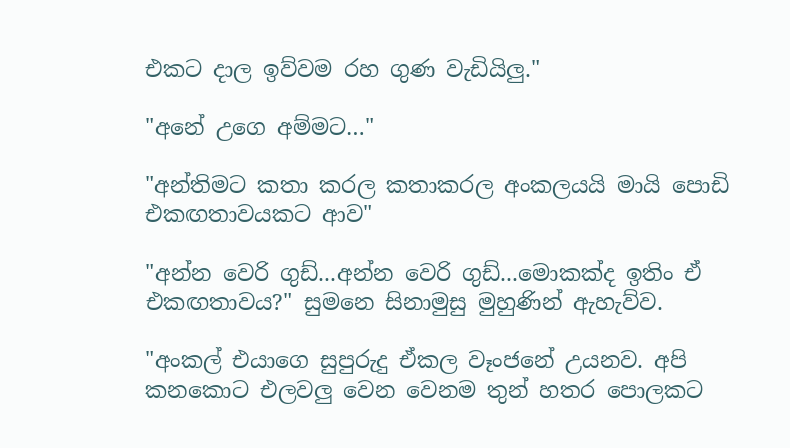එකට දාල ඉව්වම රහ ගුණ වැඩියිලු."

"අනේ උගෙ අම්මට…"

"අන්තිමට කතා කරල කතාකරල අංකලයයි මායි පොඩි එකඟතාවයකට ආව"

"අන්න වෙරි ගුඩ්...අන්න වෙරි ගුඩ්...මොකක්ද ඉතිං ඒ එකඟතාවය?" සුමනෙ සිනාමුසු මුහුණින් ඇහැව්ව.

"අංකල් එයාගෙ සුපුරුදු ඒකල වෑංජනේ උයනව. අපි කනකොට එලවලු වෙන වෙනම තුන් හතර පොලකට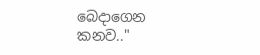බෙදාගෙන කනව.."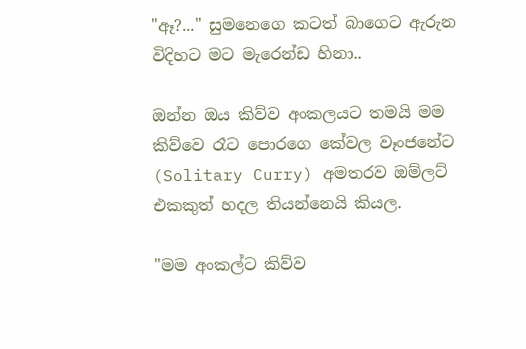"ඈ?..." සුමනෙගෙ කටත් බාගෙට ඇරුන විදිහට මට මැරෙන්ඩ හිනා..

ඔන්න ඔය කිව්ව අංකලයට තමයි මම කිව්වෙ රෑට පොරගෙ කේවල වෑංජනේට (Solitary Curry) අමතරව ඔම්ලට් එකකුත් හදල තියන්නෙයි කියල.

"මම අංකල්ට කිව්ව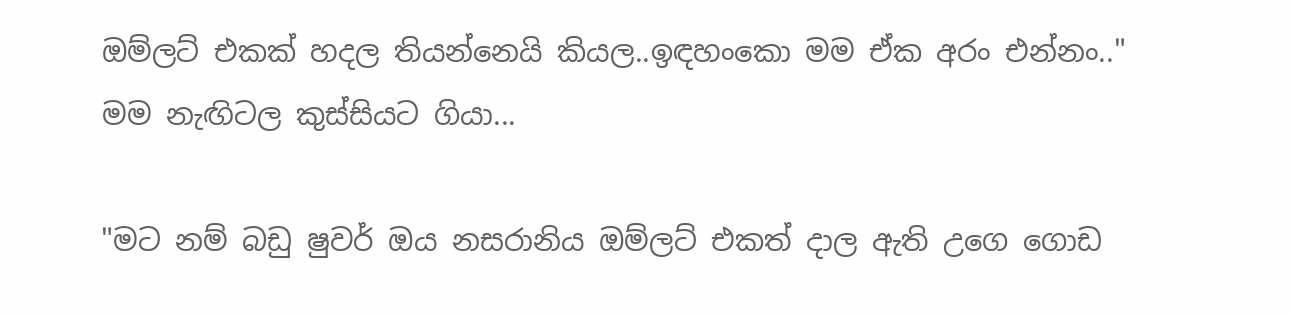ඔම්ලට් එකක් හදල තියන්නෙයි කියල..ඉඳහංකො මම ඒක අරං එන්නං.." මම නැඟිටල කුස්සියට ගියා...

"මට නම් බඩු ෂුවර් ඔය නසරානිය ඔම්ලට් එකත් දාල ඇති උගෙ ගොඩ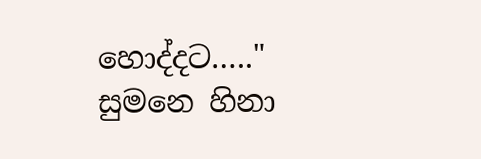හොද්දට….." සුමනෙ හිනා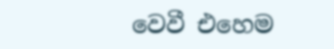වෙවී එහෙම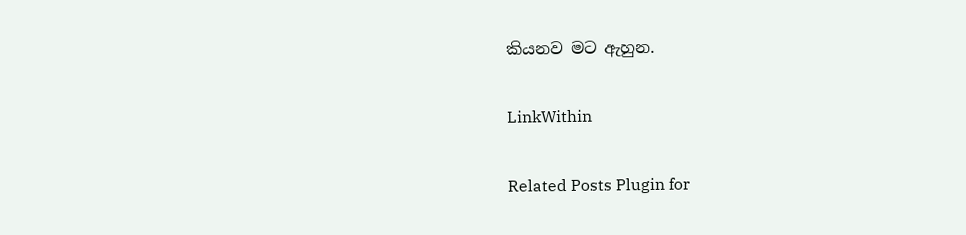කියනව මට ඇහුන.

LinkWithin

Related Posts Plugin for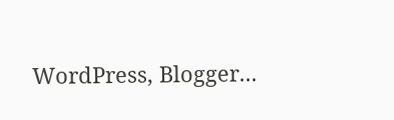WordPress, Blogger...